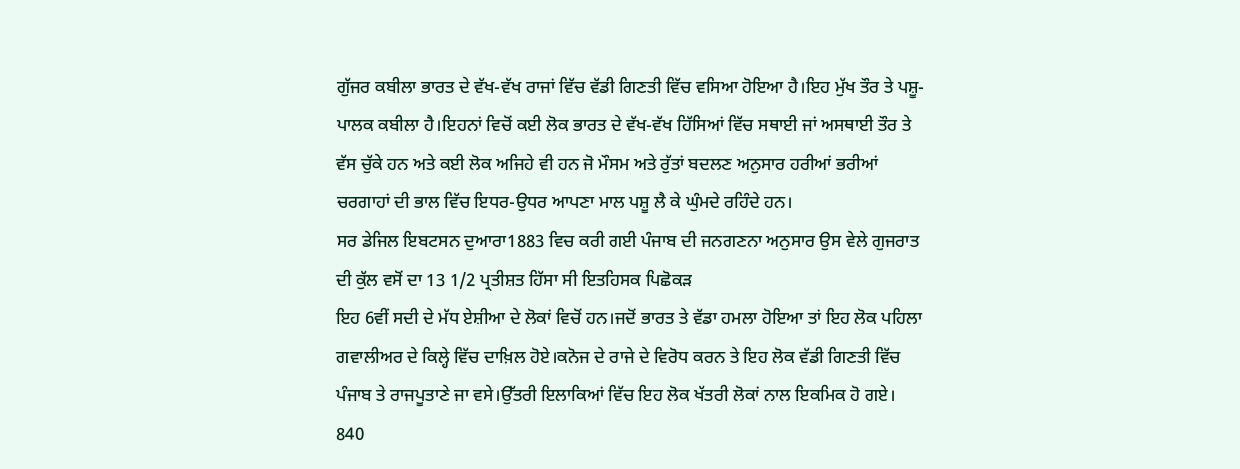ਗੁੱਜਰ ਕਬੀਲਾ ਭਾਰਤ ਦੇ ਵੱਖ-ਵੱਖ ਰਾਜਾਂ ਵਿੱਚ ਵੱਡੀ ਗਿਣਤੀ ਵਿੱਚ ਵਸਿਆ ਹੋਇਆ ਹੈ।ਇਹ ਮੁੱਖ ਤੌਰ ਤੇ ਪਸ਼ੂ-ਪਾਲਕ ਕਬੀਲਾ ਹੈ।ਇਹਨਾਂ ਵਿਚੋਂ ਕਈ ਲੋਕ ਭਾਰਤ ਦੇ ਵੱਖ-ਵੱਖ ਹਿੱਸਿਆਂ ਵਿੱਚ ਸਥਾਈ ਜਾਂ ਅਸਥਾਈ ਤੌਰ ਤੇ ਵੱਸ ਚੁੱਕੇ ਹਨ ਅਤੇ ਕਈ ਲੋਕ ਅਜਿਹੇ ਵੀ ਹਨ ਜੋ ਮੌਸਮ ਅਤੇ ਰੁੱਤਾਂ ਬਦਲਣ ਅਨੁਸਾਰ ਹਰੀਆਂ ਭਰੀਆਂ ਚਰਗਾਹਾਂ ਦੀ ਭਾਲ ਵਿੱਚ ਇਧਰ-ਉਧਰ ਆਪਣਾ ਮਾਲ ਪਸ਼ੂ ਲੈ ਕੇ ਘੁੰਮਦੇ ਰਹਿੰਦੇ ਹਨ।
ਸਰ ਡੇਜਿਲ ਇਬਟਸਨ ਦੁਆਰਾ1883 ਵਿਚ ਕਰੀ ਗਈ ਪੰਜਾਬ ਦੀ ਜਨਗਣਨਾ ਅਨੁਸਾਰ ਉਸ ਵੇਲੇ ਗੁਜਰਾਤ ਦੀ ਕੁੱਲ ਵਸੋਂ ਦਾ 13 1/2 ਪ੍ਰਤੀਸ਼ਤ ਹਿੱਸਾ ਸੀ ਇਤਹਿਸਕ ਪਿਛੋਕੜ
ਇਹ 6ਵੀਂ ਸਦੀ ਦੇ ਮੱਧ ਏਸ਼ੀਆ ਦੇ ਲੋਕਾਂ ਵਿਚੋਂ ਹਨ।ਜਦੋਂ ਭਾਰਤ ਤੇ ਵੱਡਾ ਹਮਲਾ ਹੋਇਆ ਤਾਂ ਇਹ ਲੋਕ ਪਹਿਲਾ ਗਵਾਲੀਅਰ ਦੇ ਕਿਲ੍ਹੇ ਵਿੱਚ ਦਾਖ਼ਿਲ ਹੋਏ।ਕਨੋਜ ਦੇ ਰਾਜੇ ਦੇ ਵਿਰੋਧ ਕਰਨ ਤੇ ਇਹ ਲੋਕ ਵੱਡੀ ਗਿਣਤੀ ਵਿੱਚ ਪੰਜਾਬ ਤੇ ਰਾਜਪੂਤਾਣੇ ਜਾ ਵਸੇ।ਉੱਤਰੀ ਇਲਾਕਿਆਂ ਵਿੱਚ ਇਹ ਲੋਕ ਖੱਤਰੀ ਲੋਕਾਂ ਨਾਲ ਇਕਮਿਕ ਹੋ ਗਏ।
840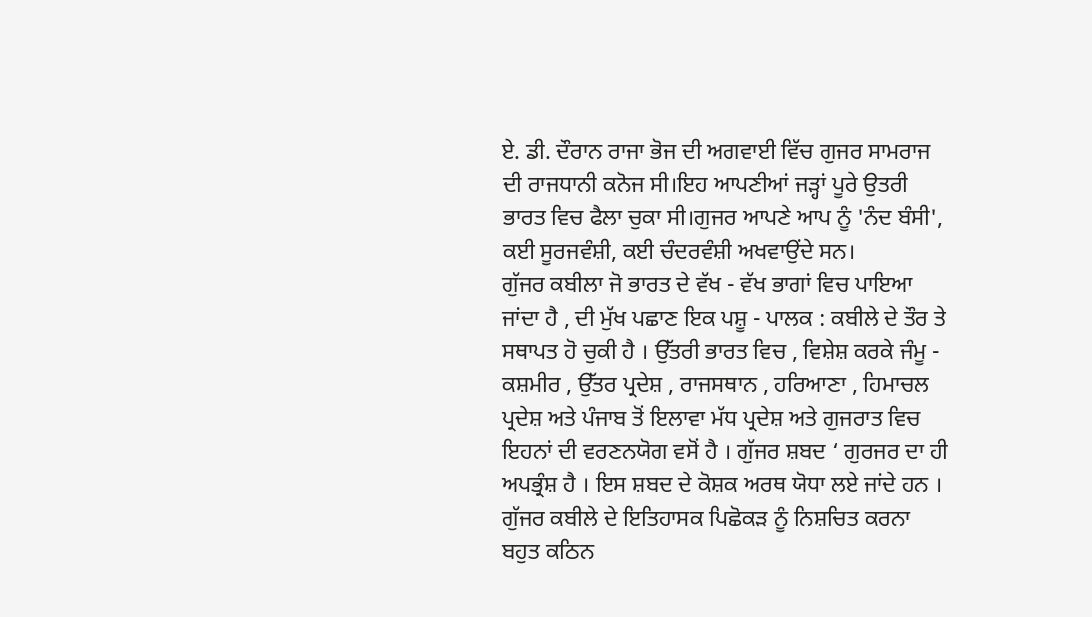ਏ. ਡੀ. ਦੌਰਾਨ ਰਾਜਾ ਭੋਜ ਦੀ ਅਗਵਾਈ ਵਿੱਚ ਗੁਜਰ ਸਾਮਰਾਜ ਦੀ ਰਾਜਧਾਨੀ ਕਨੋਜ ਸੀ।ਇਹ ਆਪਣੀਆਂ ਜੜ੍ਹਾਂ ਪੂਰੇ ਉਤਰੀ ਭਾਰਤ ਵਿਚ ਫੈਲਾ ਚੁਕਾ ਸੀ।ਗੁਜਰ ਆਪਣੇ ਆਪ ਨੂੰ 'ਨੰਦ ਬੰਸੀ', ਕਈ ਸੂਰਜਵੰਸ਼ੀ, ਕਈ ਚੰਦਰਵੰਸ਼ੀ ਅਖਵਾਉਂਦੇ ਸਨ।
ਗੁੱਜਰ ਕਬੀਲਾ ਜੋ ਭਾਰਤ ਦੇ ਵੱਖ - ਵੱਖ ਭਾਗਾਂ ਵਿਚ ਪਾਇਆ ਜਾਂਦਾ ਹੈ , ਦੀ ਮੁੱਖ ਪਛਾਣ ਇਕ ਪਸ਼ੂ - ਪਾਲਕ : ਕਬੀਲੇ ਦੇ ਤੌਰ ਤੇ ਸਥਾਪਤ ਹੋ ਚੁਕੀ ਹੈ । ਉੱਤਰੀ ਭਾਰਤ ਵਿਚ , ਵਿਸ਼ੇਸ਼ ਕਰਕੇ ਜੰਮੂ - ਕਸ਼ਮੀਰ , ਉੱਤਰ ਪ੍ਰਦੇਸ਼ , ਰਾਜਸਥਾਨ , ਹਰਿਆਣਾ , ਹਿਮਾਚਲ ਪ੍ਰਦੇਸ਼ ਅਤੇ ਪੰਜਾਬ ਤੋਂ ਇਲਾਵਾ ਮੱਧ ਪ੍ਰਦੇਸ਼ ਅਤੇ ਗੁਜਰਾਤ ਵਿਚ ਇਹਨਾਂ ਦੀ ਵਰਣਨਯੋਗ ਵਸੋਂ ਹੈ । ਗੁੱਜਰ ਸ਼ਬਦ ‘ ਗੁਰਜਰ ਦਾ ਹੀ ਅਪਭ੍ਰੰਸ਼ ਹੈ । ਇਸ ਸ਼ਬਦ ਦੇ ਕੋਸ਼ਕ ਅਰਥ ਯੋਧਾ ਲਏ ਜਾਂਦੇ ਹਨ । ਗੁੱਜਰ ਕਬੀਲੇ ਦੇ ਇਤਿਹਾਸਕ ਪਿਛੋਕੜ ਨੂੰ ਨਿਸ਼ਚਿਤ ਕਰਨਾ ਬਹੁਤ ਕਠਿਨ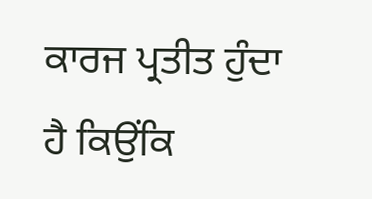ਕਾਰਜ ਪ੍ਰਤੀਤ ਹੁੰਦਾ ਹੈ ਕਿਉਂਕਿ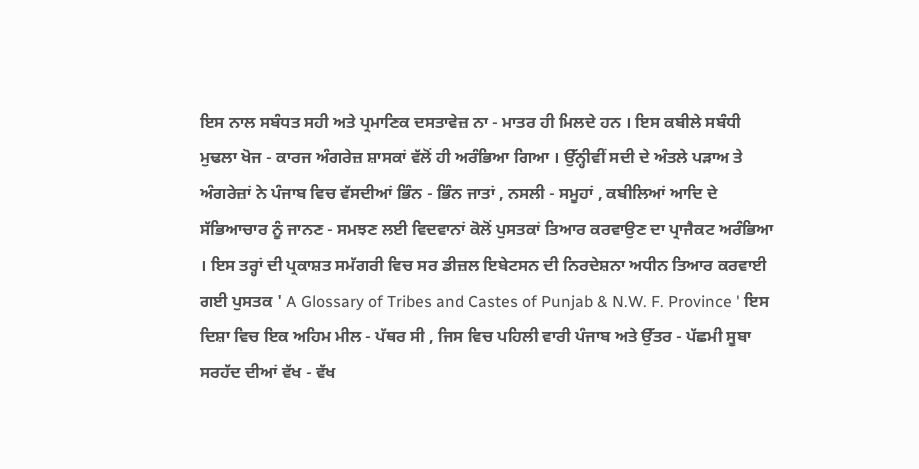ਇਸ ਨਾਲ ਸਬੰਧਤ ਸਹੀ ਅਤੇ ਪ੍ਰਮਾਣਿਕ ਦਸਤਾਵੇਜ਼ ਨਾ - ਮਾਤਰ ਹੀ ਮਿਲਦੇ ਹਨ । ਇਸ ਕਬੀਲੇ ਸਬੰਧੀ ਮੁਢਲਾ ਖੋਜ - ਕਾਰਜ ਅੰਗਰੇਜ਼ ਸ਼ਾਸਕਾਂ ਵੱਲੋਂ ਹੀ ਅਰੰਭਿਆ ਗਿਆ । ਉੱਨ੍ਹੀਵੀਂ ਸਦੀ ਦੇ ਅੰਤਲੇ ਪੜਾਅ ਤੇ ਅੰਗਰੇਜ਼ਾਂ ਨੇ ਪੰਜਾਬ ਵਿਚ ਵੱਸਦੀਆਂ ਭਿੰਨ - ਭਿੰਨ ਜਾਤਾਂ , ਨਸਲੀ - ਸਮੂਹਾਂ , ਕਬੀਲਿਆਂ ਆਦਿ ਦੇ ਸੱਭਿਆਚਾਰ ਨੂੰ ਜਾਨਣ - ਸਮਝਣ ਲਈ ਵਿਦਵਾਨਾਂ ਕੋਲੋਂ ਪੁਸਤਕਾਂ ਤਿਆਰ ਕਰਵਾਉਣ ਦਾ ਪ੍ਰਾਜੈਕਟ ਅਰੰਭਿਆ । ਇਸ ਤਰ੍ਹਾਂ ਦੀ ਪ੍ਰਕਾਸ਼ਤ ਸਮੱਗਰੀ ਵਿਚ ਸਰ ਡੀਜ਼ਲ ਇਬੇਟਸਨ ਦੀ ਨਿਰਦੇਸ਼ਨਾ ਅਧੀਨ ਤਿਆਰ ਕਰਵਾਈ ਗਈ ਪੁਸਤਕ ' A Glossary of Tribes and Castes of Punjab & N.W. F. Province ' ਇਸ ਦਿਸ਼ਾ ਵਿਚ ਇਕ ਅਹਿਮ ਮੀਲ - ਪੱਥਰ ਸੀ , ਜਿਸ ਵਿਚ ਪਹਿਲੀ ਵਾਰੀ ਪੰਜਾਬ ਅਤੇ ਉੱਤਰ - ਪੱਛਮੀ ਸੂਬਾ ਸਰਹੱਦ ਦੀਆਂ ਵੱਖ - ਵੱਖ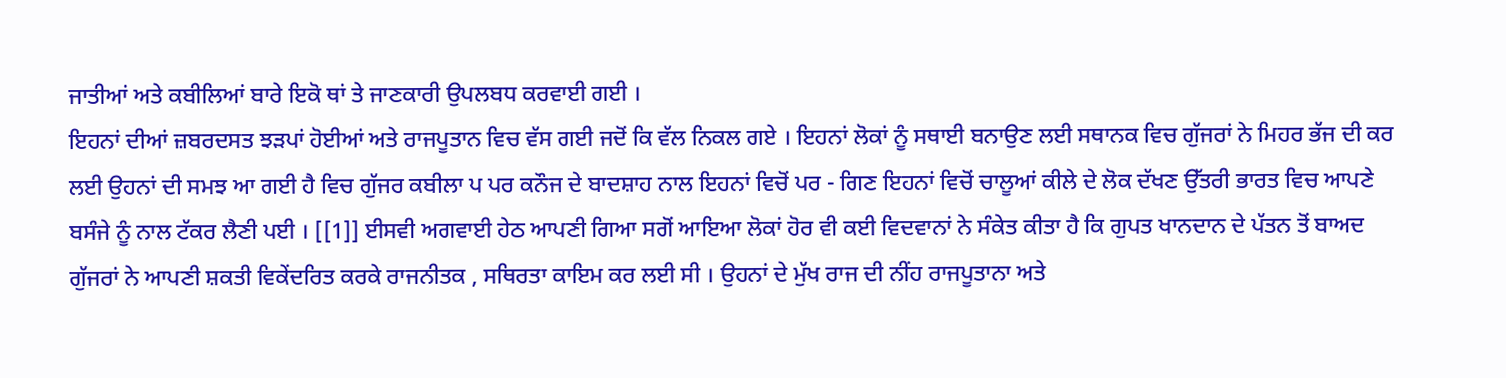ਜਾਤੀਆਂ ਅਤੇ ਕਬੀਲਿਆਂ ਬਾਰੇ ਇਕੋ ਥਾਂ ਤੇ ਜਾਣਕਾਰੀ ਉਪਲਬਧ ਕਰਵਾਈ ਗਈ ।
ਇਹਨਾਂ ਦੀਆਂ ਜ਼ਬਰਦਸਤ ਝੜਪਾਂ ਹੋਈਆਂ ਅਤੇ ਰਾਜਪੂਤਾਨ ਵਿਚ ਵੱਸ ਗਈ ਜਦੋਂ ਕਿ ਵੱਲ ਨਿਕਲ ਗਏ । ਇਹਨਾਂ ਲੋਕਾਂ ਨੂੰ ਸਥਾਈ ਬਨਾਉਣ ਲਈ ਸਥਾਨਕ ਵਿਚ ਗੁੱਜਰਾਂ ਨੇ ਮਿਹਰ ਭੱਜ ਦੀ ਕਰ ਲਈ ਉਹਨਾਂ ਦੀ ਸਮਝ ਆ ਗਈ ਹੈ ਵਿਚ ਗੁੱਜਰ ਕਬੀਲਾ ਪ ਪਰ ਕਨੌਜ ਦੇ ਬਾਦਸ਼ਾਹ ਨਾਲ ਇਹਨਾਂ ਵਿਚੋਂ ਪਰ - ਗਿਣ ਇਹਨਾਂ ਵਿਚੋਂ ਚਾਲੂਆਂ ਕੀਲੇ ਦੇ ਲੋਕ ਦੱਖਣ ਉੱਤਰੀ ਭਾਰਤ ਵਿਚ ਆਪਣੇ ਬਸੰਜੇ ਨੂੰ ਨਾਲ ਟੱਕਰ ਲੈਣੀ ਪਈ । [[1]] ਈਸਵੀ ਅਗਵਾਈ ਹੇਠ ਆਪਣੀ ਗਿਆ ਸਗੋਂ ਆਇਆ ਲੋਕਾਂ ਹੋਰ ਵੀ ਕਈ ਵਿਦਵਾਨਾਂ ਨੇ ਸੰਕੇਤ ਕੀਤਾ ਹੈ ਕਿ ਗੁਪਤ ਖਾਨਦਾਨ ਦੇ ਪੱਤਨ ਤੋਂ ਬਾਅਦ ਗੁੱਜਰਾਂ ਨੇ ਆਪਣੀ ਸ਼ਕਤੀ ਵਿਕੇਂਦਰਿਤ ਕਰਕੇ ਰਾਜਨੀਤਕ , ਸਥਿਰਤਾ ਕਾਇਮ ਕਰ ਲਈ ਸੀ । ਉਹਨਾਂ ਦੇ ਮੁੱਖ ਰਾਜ ਦੀ ਨੀਂਹ ਰਾਜਪੂਤਾਨਾ ਅਤੇ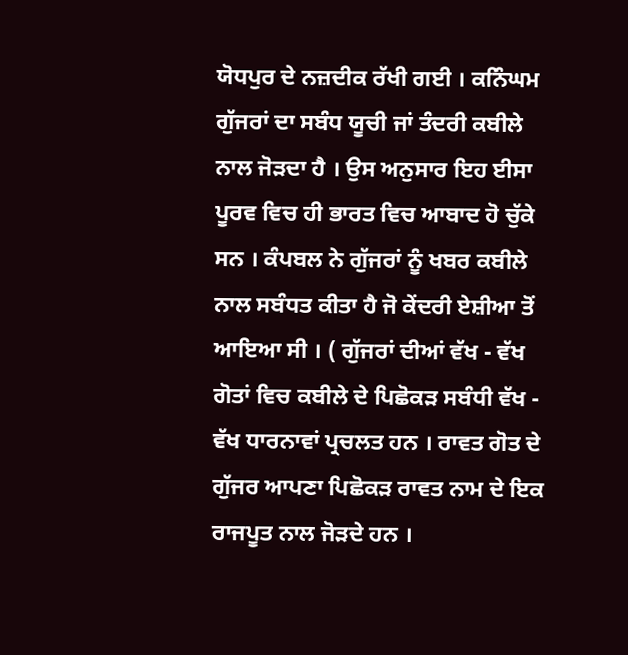ਯੋਧਪੁਰ ਦੇ ਨਜ਼ਦੀਕ ਰੱਖੀ ਗਈ । ਕਨਿੰਘਮ ਗੁੱਜਰਾਂ ਦਾ ਸਬੰਧ ਯੂਚੀ ਜਾਂ ਤੰਦਰੀ ਕਬੀਲੇ ਨਾਲ ਜੋੜਦਾ ਹੈ । ਉਸ ਅਨੁਸਾਰ ਇਹ ਈਸਾ ਪੂਰਵ ਵਿਚ ਹੀ ਭਾਰਤ ਵਿਚ ਆਬਾਦ ਹੋ ਚੁੱਕੇ ਸਨ । ਕੰਪਬਲ ਨੇ ਗੁੱਜਰਾਂ ਨੂੰ ਖਬਰ ਕਬੀਲੇ ਨਾਲ ਸਬੰਧਤ ਕੀਤਾ ਹੈ ਜੋ ਕੇਂਦਰੀ ਏਸ਼ੀਆ ਤੋਂ ਆਇਆ ਸੀ । ( ਗੁੱਜਰਾਂ ਦੀਆਂ ਵੱਖ - ਵੱਖ ਗੋਤਾਂ ਵਿਚ ਕਬੀਲੇ ਦੇ ਪਿਛੋਕੜ ਸਬੰਧੀ ਵੱਖ - ਵੱਖ ਧਾਰਨਾਵਾਂ ਪ੍ਰਚਲਤ ਹਨ । ਰਾਵਤ ਗੋਤ ਦੇ ਗੁੱਜਰ ਆਪਣਾ ਪਿਛੋਕੜ ਰਾਵਤ ਨਾਮ ਦੇ ਇਕ ਰਾਜਪੂਤ ਨਾਲ ਜੋੜਦੇ ਹਨ ।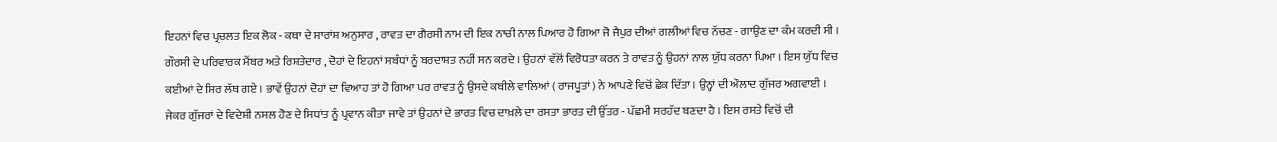ਇਹਨਾਂ ਵਿਚ ਪ੍ਰਚਲਤ ਇਕ ਲੋਕ - ਕਥਾ ਦੇ ਸਾਰਾਂਸ਼ ਅਨੁਸਾਰ , ਰਾਵਤ ਦਾ ਗੈਰਸੀ ਨਾਮ ਦੀ ਇਕ ਨਾਚੀ ਨਾਲ ਪਿਆਰ ਹੋ ਗਿਆ ਜੋ ਜੈਪੁਰ ਦੀਆਂ ਗਲੀਆਂ ਵਿਚ ਨੱਚਣ - ਗਾਉਣ ਦਾ ਕੰਮ ਕਰਦੀ ਸੀ । ਗੌਰਸੀ ਦੇ ਪਰਿਵਾਰਕ ਮੈਂਬਰ ਅਤੇ ਰਿਸ਼ਤੇਦਾਰ , ਦੋਹਾਂ ਦੇ ਇਹਨਾਂ ਸਬੰਧਾਂ ਨੂੰ ਬਰਦਾਸ਼ਤ ਨਹੀਂ ਸਨ ਕਰਦੇ । ਉਹਨਾਂ ਵੱਲੋਂ ਵਿਰੋਧਤਾ ਕਰਨ ਤੇ ਰਾਵਤ ਨੂੰ ਉਹਨਾਂ ਨਾਲ ਯੁੱਧ ਕਰਨਾ ਪਿਆ । ਇਸ ਯੁੱਧ ਵਿਚ ਕਈਆਂ ਦੇ ਸਿਰ ਲੱਥ ਗਏ । ਭਾਵੇਂ ਉਹਨਾਂ ਦੋਹਾਂ ਦਾ ਵਿਆਹ ਤਾਂ ਹੋ ਗਿਆ ਪਰ ਰਾਵਤ ਨੂੰ ਉਸਦੇ ਕਬੀਲੇ ਵਾਲਿਆਂ ( ਰਾਜਪੂਤਾਂ ) ਨੇ ਆਪਣੇ ਵਿਚੋਂ ਛੇਕ ਦਿੱਤਾ । ਉਨ੍ਹਾਂ ਦੀ ਔਲਾਦ ਗੁੱਜਰ ਅਗਵਾਈ ।
ਜੇਕਰ ਗੁੱਜਰਾਂ ਦੇ ਵਿਦੇਸ਼ੀ ਨਸਲ ਹੋਣ ਦੇ ਸਿਧਾਂਤ ਨੂੰ ਪ੍ਰਵਾਨ ਕੀਤਾ ਜਾਵੇ ਤਾਂ ਉਹਨਾਂ ਦੇ ਭਾਰਤ ਵਿਚ ਦਾਖ਼ਲੇ ਦਾ ਰਸਤਾ ਭਾਰਤ ਦੀ ਉੱਤਰ - ਪੱਛਮੀ ਸਰਹੱਦ ਬਣਦਾ ਹੈ । ਇਸ ਰਸਤੇ ਵਿਚੋਂ ਦੀ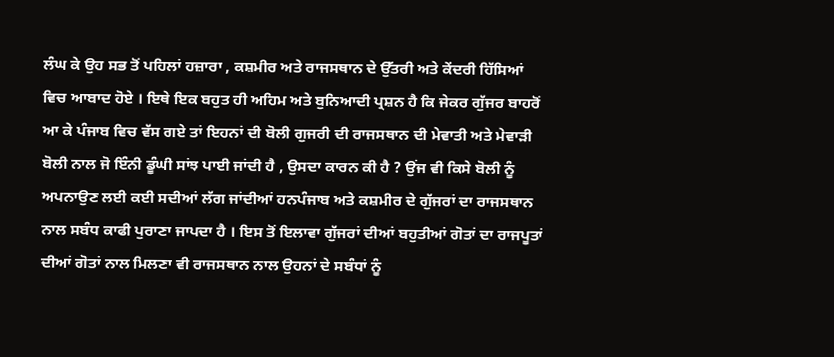ਲੰਘ ਕੇ ਉਹ ਸਭ ਤੋਂ ਪਹਿਲਾਂ ਹਜ਼ਾਰਾ , ਕਸ਼ਮੀਰ ਅਤੇ ਰਾਜਸਥਾਨ ਦੇ ਉੱਤਰੀ ਅਤੇ ਕੇਂਦਰੀ ਹਿੱਸਿਆਂ ਵਿਚ ਆਬਾਦ ਹੋਏ । ਇਥੇ ਇਕ ਬਹੁਤ ਹੀ ਅਹਿਮ ਅਤੇ ਬੁਨਿਆਦੀ ਪ੍ਰਸ਼ਨ ਹੈ ਕਿ ਜੇਕਰ ਗੁੱਜਰ ਬਾਹਰੋਂ ਆ ਕੇ ਪੰਜਾਬ ਵਿਚ ਵੱਸ ਗਏ ਤਾਂ ਇਹਨਾਂ ਦੀ ਬੋਲੀ ਗੁਜਰੀ ਦੀ ਰਾਜਸਥਾਨ ਦੀ ਮੇਵਾਤੀ ਅਤੇ ਮੇਵਾੜੀ ਬੋਲੀ ਨਾਲ ਜੋ ਇੰਨੀ ਡੂੰਘੀ ਸਾਂਝ ਪਾਈ ਜਾਂਦੀ ਹੈ , ਉਸਦਾ ਕਾਰਨ ਕੀ ਹੈ ? ਉਂਜ ਵੀ ਕਿਸੇ ਬੋਲੀ ਨੂੰ ਅਪਨਾਉਣ ਲਈ ਕਈ ਸਦੀਆਂ ਲੱਗ ਜਾਂਦੀਆਂ ਹਨਪੰਜਾਬ ਅਤੇ ਕਸ਼ਮੀਰ ਦੇ ਗੁੱਜਰਾਂ ਦਾ ਰਾਜਸਥਾਨ ਨਾਲ ਸਬੰਧ ਕਾਫੀ ਪੁਰਾਣਾ ਜਾਪਦਾ ਹੈ । ਇਸ ਤੋਂ ਇਲਾਵਾ ਗੁੱਜਰਾਂ ਦੀਆਂ ਬਹੁਤੀਆਂ ਗੋਤਾਂ ਦਾ ਰਾਜਪੂਤਾਂ ਦੀਆਂ ਗੋਤਾਂ ਨਾਲ ਮਿਲਣਾ ਵੀ ਰਾਜਸਥਾਨ ਨਾਲ ਉਹਨਾਂ ਦੇ ਸਬੰਧਾਂ ਨੂੰ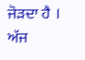ਜੋੜਦਾ ਹੈ । ਅੱਜ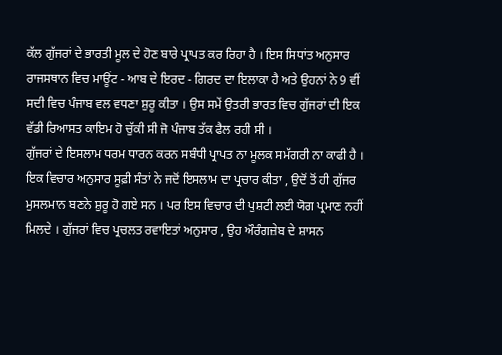ਕੱਲ ਗੁੱਜਰਾਂ ਦੇ ਭਾਰਤੀ ਮੂਲ ਦੇ ਹੋਣ ਬਾਰੇ ਪ੍ਰਾਪਤ ਕਰ ਰਿਹਾ ਹੈ । ਇਸ ਸਿਧਾਂਤ ਅਨੁਸਾਰ ਰਾਜਸਥਾਨ ਵਿਚ ਮਾਊਂਟ - ਆਬ ਦੇ ਇਰਦ - ਗਿਰਦ ਦਾ ਇਲਾਕਾ ਹੈ ਅਤੇ ਉਹਨਾਂ ਨੇ 9 ਵੀਂ ਸਦੀ ਵਿਚ ਪੰਜਾਬ ਵਲ ਵਧਣਾ ਸ਼ੁਰੂ ਕੀਤਾ । ਉਸ ਸਮੇਂ ਉਤਰੀ ਭਾਰਤ ਵਿਚ ਗੁੱਜਰਾਂ ਦੀ ਇਕ ਵੱਡੀ ਰਿਆਸਤ ਕਾਇਮ ਹੋ ਚੁੱਕੀ ਸੀ ਜੋ ਪੰਜਾਬ ਤੱਕ ਫੈਲ ਰਹੀ ਸੀ ।
ਗੁੱਜਰਾਂ ਦੇ ਇਸਲਾਮ ਧਰਮ ਧਾਰਨ ਕਰਨ ਸਬੰਧੀ ਪ੍ਰਾਪਤ ਨਾ ਮੂਲਕ ਸਮੱਗਰੀ ਨਾ ਕਾਫੀ ਹੈ । ਇਕ ਵਿਚਾਰ ਅਨੁਸਾਰ ਸੂਫ਼ੀ ਸੰਤਾਂ ਨੇ ਜਦੋਂ ਇਸਲਾਮ ਦਾ ਪ੍ਰਚਾਰ ਕੀਤਾ , ਉਦੋਂ ਤੋਂ ਹੀ ਗੁੱਜਰ ਮੁਸਲਮਾਨ ਬਣਨੇ ਸ਼ੁਰੂ ਹੋ ਗਏ ਸਨ । ਪਰ ਇਸ ਵਿਚਾਰ ਦੀ ਪੁਸ਼ਟੀ ਲਈ ਯੋਗ ਪ੍ਰਮਾਣ ਨਹੀਂ ਮਿਲਦੇ । ਗੁੱਜਰਾਂ ਵਿਚ ਪ੍ਰਚਲਤ ਰਵਾਇਤਾਂ ਅਨੁਸਾਰ , ਉਹ ਔਰੰਗਜ਼ੇਬ ਦੇ ਸ਼ਾਸਨ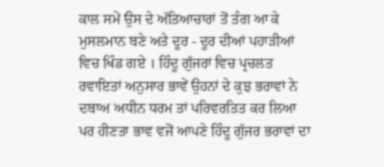ਕਾਲ ਸਮੇਂ ਉਸ ਦੇ ਅੱਤਿਆਚਾਰਾਂ ਤੋਂ ਤੰਗ ਆ ਕੇ ਮੁਸਲਮਾਨ ਬਣੇ ਅਤੇ ਦੂਰ - ਦੂਰ ਦੀਆਂ ਪਹਾੜੀਆਂ ਵਿਚ ਖਿੰਡ ਗਏ । ਹਿੰਦੂ ਗੁੱਜਰਾਂ ਵਿਚ ਪ੍ਰਚਲਤ ਰਵਾਇਤਾਂ ਅਨੁਸਾਰ ਭਾਵੇਂ ਉਹਨਾਂ ਦੇ ਕੁਝ ਭਰਾਵਾਂ ਨੇ ਦਬਾਅ ਅਧੀਨ ਧਰਮ ਤਾਂ ਪਰਿਵਰਤਿਤ ਕਰ ਲਿਆ ਪਰ ਹੀਣਤਾ ਭਾਵ ਵਜੋਂ ਆਪਣੇ ਹਿੰਦੂ ਗੁੱਜਰ ਭਰਾਵਾਂ ਦਾ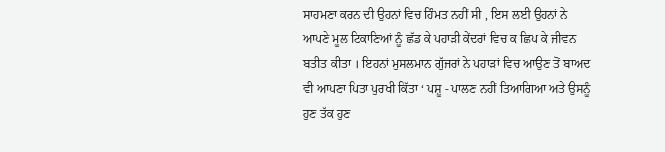ਸਾਹਮਣਾ ਕਰਨ ਦੀ ਉਹਨਾਂ ਵਿਚ ਹਿੰਮਤ ਨਹੀਂ ਸੀ , ਇਸ ਲਈ ਉਹਨਾਂ ਨੇ ਆਪਣੇ ਮੂਲ ਟਿਕਾਣਿਆਂ ਨੂੰ ਛੱਡ ਕੇ ਪਹਾੜੀ ਕੇਂਦਰਾਂ ਵਿਚ ਕ ਛਿਪ ਕੇ ਜੀਵਨ ਬਤੀਤ ਕੀਤਾ । ਇਹਨਾਂ ਮੁਸਲਮਾਨ ਗੁੱਜਰਾਂ ਨੇ ਪਹਾੜਾਂ ਵਿਚ ਆਉਣ ਤੋਂ ਬਾਅਦ ਵੀ ਆਪਣਾ ਪਿਤਾ ਪੁਰਖੀ ਕਿੱਤਾ ‘ ਪਸ਼ੂ - ਪਾਲਣ ਨਹੀਂ ਤਿਆਗਿਆ ਅਤੇ ਉਸਨੂੰ ਹੁਣ ਤੱਕ ਹੁਣ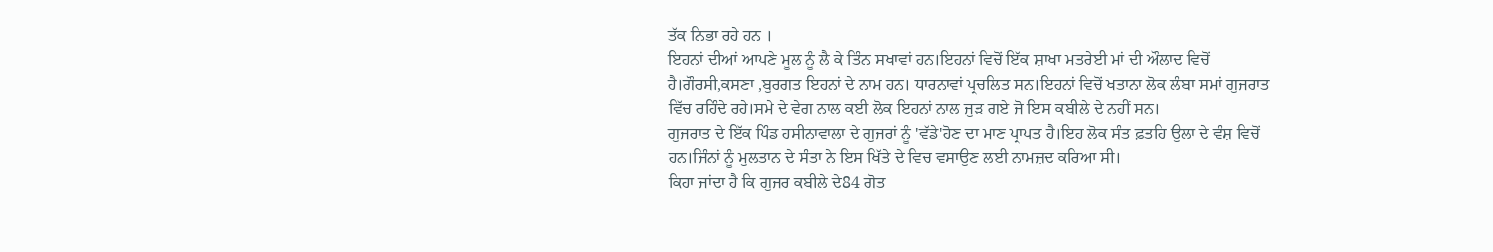ਤੱਕ ਨਿਭਾ ਰਹੇ ਹਨ ।
ਇਹਨਾਂ ਦੀਆਂ ਆਪਣੇ ਮੂਲ ਨੂੰ ਲੈ ਕੇ ਤਿੰਨ ਸਖਾਵਾਂ ਹਨ।ਇਹਨਾਂ ਵਿਚੋਂ ਇੱਕ ਸ਼ਾਖਾ ਮਤਰੇਈ ਮਾਂ ਦੀ ਔਲਾਦ ਵਿਚੋਂ ਹੈ।ਗੌਰਸੀ,ਕਸਣਾ ,ਬੁਰਗਤ ਇਹਨਾਂ ਦੇ ਨਾਮ ਹਨ। ਧਾਰਨਾਵਾਂ ਪ੍ਰਚਲਿਤ ਸਨ।ਇਹਨਾਂ ਵਿਚੋਂ ਖਤਾਨਾ ਲੋਕ ਲੰਬਾ ਸਮਾਂ ਗੁਜਰਾਤ ਵਿੱਚ ਰਹਿੰਦੇ ਰਹੇ।ਸਮੇ ਦੇ ਵੇਗ ਨਾਲ ਕਈ ਲੋਕ ਇਹਨਾਂ ਨਾਲ ਜੁੜ ਗਏ ਜੋ ਇਸ ਕਬੀਲੇ ਦੇ ਨਹੀਂ ਸਨ।
ਗੁਜਰਾਤ ਦੇ ਇੱਕ ਪਿੰਡ ਹਸੀਨਾਵਾਲਾ ਦੇ ਗੁਜਰਾਂ ਨੂੰ 'ਵੱਡੇ'ਹੋਣ ਦਾ ਮਾਣ ਪ੍ਰਾਪਤ ਹੈ।ਇਹ ਲੋਕ ਸੰਤ ਫ਼ਤਹਿ ਉਲਾ ਦੇ ਵੰਸ਼ ਵਿਚੋਂ ਹਨ।ਜਿੰਨਾਂ ਨੂੰ ਮੁਲਤਾਨ ਦੇ ਸੰਤਾ ਨੇ ਇਸ ਖਿੱਤੇ ਦੇ ਵਿਚ ਵਸਾਉਣ ਲਈ ਨਾਮਜ਼ਦ ਕਰਿਆ ਸੀ।
ਕਿਹਾ ਜਾਂਦਾ ਹੈ ਕਿ ਗੁਜਰ ਕਬੀਲੇ ਦੇ84 ਗੋਤ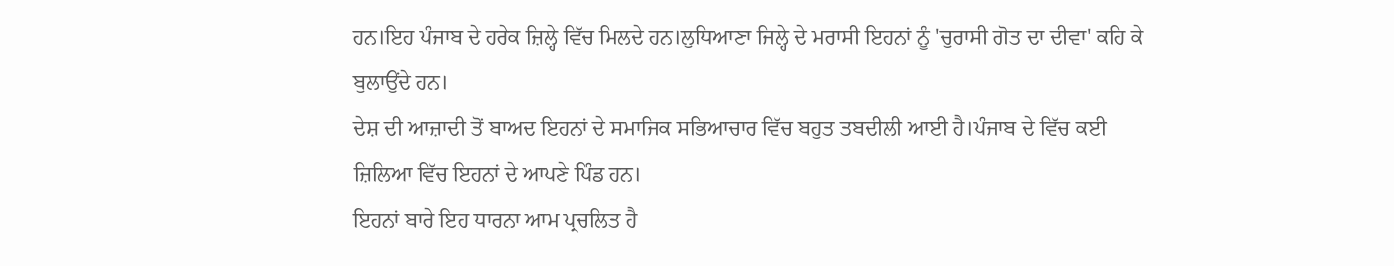ਹਨ।ਇਹ ਪੰਜਾਬ ਦੇ ਹਰੇਕ ਜ਼ਿਲ੍ਹੇ ਵਿੱਚ ਮਿਲਦੇ ਹਨ।ਲੁਧਿਆਣਾ ਜਿਲ੍ਹੇ ਦੇ ਮਰਾਸੀ ਇਹਨਾਂ ਨੂੰ 'ਚੁਰਾਸੀ ਗੋਤ ਦਾ ਦੀਵਾ' ਕਹਿ ਕੇ ਬੁਲਾਉਂਦੇ ਹਨ।
ਦੇਸ਼ ਦੀ ਆਜ਼ਾਦੀ ਤੋਂ ਬਾਅਦ ਇਹਨਾਂ ਦੇ ਸਮਾਜਿਕ ਸਭਿਆਚਾਰ ਵਿੱਚ ਬਹੁਤ ਤਬਦੀਲੀ ਆਈ ਹੈ।ਪੰਜਾਬ ਦੇ ਵਿੱਚ ਕਈ ਜ਼ਿਲਿਆ ਵਿੱਚ ਇਹਨਾਂ ਦੇ ਆਪਣੇ ਪਿੰਡ ਹਨ।
ਇਹਨਾਂ ਬਾਰੇ ਇਹ ਧਾਰਨਾ ਆਮ ਪ੍ਰਚਲਿਤ ਹੈ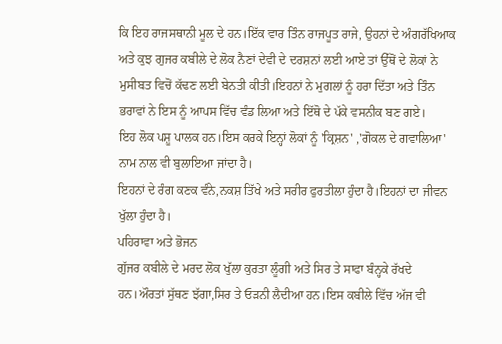ਕਿ ਇਹ ਰਾਜਸਥਾਨੀ ਮੂਲ ਦੇ ਹਨ।ਇੱਕ ਵਾਰ ਤਿੰਨ ਰਾਜਪੂਤ ਰਾਜੇ, ਉਹਨਾਂ ਦੇ ਅੰਗਰੱਖਿਆਕ ਅਤੇ ਕੁਝ ਗੁਜਰ ਕਬੀਲੇ ਦੇ ਲੋਕ ਨੈਣਾਂ ਦੇਵੀ ਦੇ ਦਰਸ਼ਨਾਂ ਲਈ ਆਏ ਤਾਂ ਉੱਥੋਂ ਦੇ ਲੋਕਾਂ ਨੇ ਮੁਸੀਬਤ ਵਿਚੋਂ ਕੱਢਣ ਲਈ ਬੇਨਤੀ ਕੀਤੀ।ਇਹਨਾਂ ਨੇ ਮੁਗਲਾਂ ਨੂੰ ਹਰਾ ਦਿੱਤਾ ਅਤੇ ਤਿੰਨ ਭਰਾਵਾਂ ਨੇ ਇਸ ਨੂੰ ਆਪਸ ਵਿੱਚ ਵੰਡ ਲਿਆ ਅਤੇ ਇੱਥੋ ਦੇ ਪੱਕੇ ਵਸਨੀਕ ਬਣ ਗਏ।
ਇਹ ਲੋਕ ਪਸ਼ੂ ਪਾਲਕ ਹਨ।ਇਸ ਕਰਕੇ ਇਨ੍ਹਾਂ ਲੋਕਾਂ ਨੂੰ 'ਕ੍ਰਿਸ਼ਨ' ,'ਗੋਕਲ ਦੇ ਗਵਾਲਿਆ' ਨਾਮ ਨਾਲ ਵੀ ਬੁਲਾਇਆ ਜਾਂਦਾ ਹੈ।
ਇਹਨਾਂ ਦੇ ਰੰਗ ਕਣਕ ਵੰਨੇ,ਨਕਸ਼ ਤਿੱਖੇ ਅਤੇ ਸਰੀਰ ਫੁਰਤੀਲਾ ਹੁੰਦਾ ਹੈ।ਇਹਨਾਂ ਦਾ ਜੀਵਨ ਖੁੱਲਾ ਹੁੰਦਾ ਹੈ।
ਪਹਿਰਾਵਾ ਅਤੇ ਭੋਜਨ
ਗੁੱਜਰ ਕਬੀਲੇ ਦੇ ਮਰਦ ਲੋਕ ਖੁੱਲਾ ਕੁਰਤਾ ਲੂੰਗੀ ਅਤੇ ਸਿਰ ਤੇ ਸਾਫਾ ਬੰਨ੍ਹਕੇ ਰੱਖਦੇ ਹਨ।ਔਰਤਾਂ ਸੁੱਥਣ ਝੱਗਾ,ਸਿਰ ਤੇ ਓੜਨੀ ਲੈਦੀਆ ਹਨ।ਇਸ ਕਬੀਲੇ ਵਿੱਚ ਅੱਜ ਵੀ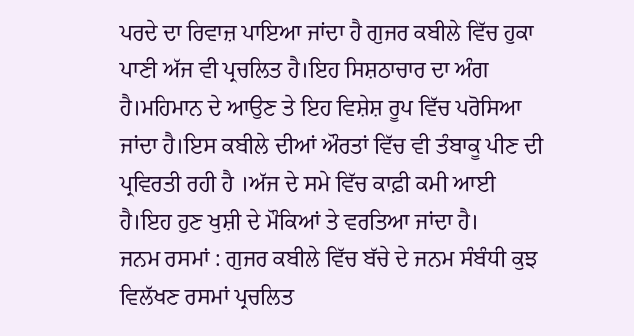ਪਰਦੇ ਦਾ ਰਿਵਾਜ਼ ਪਾਇਆ ਜਾਂਦਾ ਹੈ ਗੁਜਰ ਕਬੀਲੇ ਵਿੱਚ ਹੁਕਾ ਪਾਣੀ ਅੱਜ ਵੀ ਪ੍ਰਚਲਿਤ ਹੈ।ਇਹ ਸਿਸ਼ਠਾਚਾਰ ਦਾ ਅੰਗ ਹੈ।ਮਹਿਮਾਨ ਦੇ ਆਉਣ ਤੇ ਇਹ ਵਿਸ਼ੇਸ਼ ਰੂਪ ਵਿੱਚ ਪਰੋਸਿਆ ਜਾਂਦਾ ਹੈ।ਇਸ ਕਬੀਲੇ ਦੀਆਂ ਔਰਤਾਂ ਵਿੱਚ ਵੀ ਤੰਬਾਕੂ ਪੀਣ ਦੀ ਪ੍ਰਵਿਰਤੀ ਰਹੀ ਹੈ ।ਅੱਜ ਦੇ ਸਮੇ ਵਿੱਚ ਕਾਫ਼ੀ ਕਮੀ ਆਈ ਹੈ।ਇਹ ਹੁਣ ਖੁਸ਼ੀ ਦੇ ਮੌਕਿਆਂ ਤੇ ਵਰਤਿਆ ਜਾਂਦਾ ਹੈ।
ਜਨਮ ਰਸਮਾਂ : ਗੁਜਰ ਕਬੀਲੇ ਵਿੱਚ ਬੱਚੇ ਦੇ ਜਨਮ ਸੰਬੰਧੀ ਕੁਝ ਵਿਲੱਖਣ ਰਸਮਾਂ ਪ੍ਰਚਲਿਤ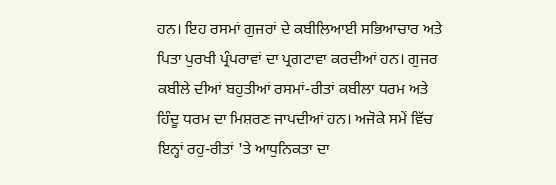ਹਨ। ਇਹ ਰਸਮਾਂ ਗੁਜਰਾਂ ਦੇ ਕਬੀਲਿਆਈ ਸਭਿਆਚਾਰ ਅਤੇ ਪਿਤਾ ਪੁਰਖੀ ਪ੍ਰੰਪਰਾਵਾਂ ਦਾ ਪ੍ਰਗਟਾਵਾ ਕਰਦੀਆਂ ਹਨ। ਗੁਜਰ ਕਬੀਲੇ ਦੀਆਂ ਬਹੁਤੀਆਂ ਰਸਮਾਂ-ਰੀਤਾਂ ਕਬੀਲਾ ਧਰਮ ਅਤੇ ਹਿੰਦੂ ਧਰਮ ਦਾ ਮਿਸ਼ਰਣ ਜਾਪਦੀਆਂ ਹਨ। ਅਜੋਕੇ ਸਮੇਂ ਵਿੱਚ ਇਨ੍ਹਾਂ ਰਹੁ-ਰੀਤਾਂ 'ਤੇ ਆਧੁਨਿਕਤਾ ਦਾ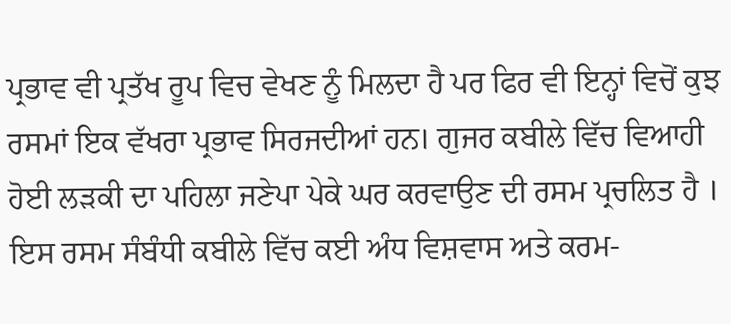ਪ੍ਰਭਾਵ ਵੀ ਪ੍ਰਤੱਖ ਰੂਪ ਵਿਚ ਵੇਖਣ ਨੂੰ ਮਿਲਦਾ ਹੈ ਪਰ ਫਿਰ ਵੀ ਇਨ੍ਹਾਂ ਵਿਚੋਂ ਕੁਝ ਰਸਮਾਂ ਇਕ ਵੱਖਰਾ ਪ੍ਰਭਾਵ ਸਿਰਜਦੀਆਂ ਹਨ। ਗੁਜਰ ਕਬੀਲੇ ਵਿੱਚ ਵਿਆਹੀ ਹੋਈ ਲੜਕੀ ਦਾ ਪਹਿਲਾ ਜਣੇਪਾ ਪੇਕੇ ਘਰ ਕਰਵਾਉਣ ਦੀ ਰਸਮ ਪ੍ਰਚਲਿਤ ਹੈ । ਇਸ ਰਸਮ ਸੰਬੰਧੀ ਕਬੀਲੇ ਵਿੱਚ ਕਈ ਅੰਧ ਵਿਸ਼ਵਾਸ ਅਤੇ ਕਰਮ-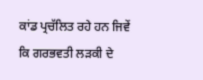ਕਾਂਡ ਪ੍ਰਚੱਲਿਤ ਰਹੇ ਹਨ ਜਿਵੇਂ ਕਿ ਗਰਭਵਤੀ ਲੜਕੀ ਦੇ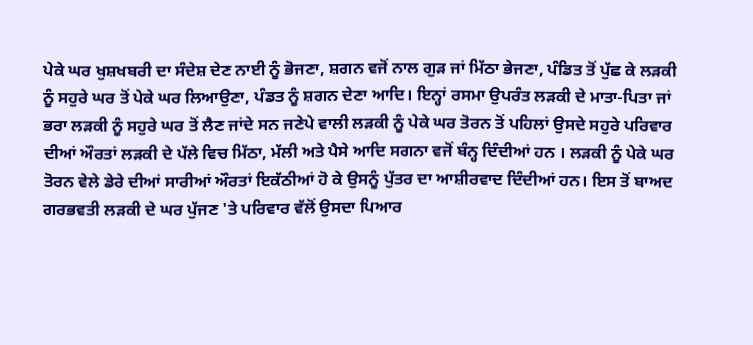ਪੇਕੇ ਘਰ ਖੁਸ਼ਖਬਰੀ ਦਾ ਸੰਦੇਸ਼ ਦੇਣ ਨਾਈ ਨੂੰ ਭੋਜਣਾ, ਸ਼ਗਨ ਵਜੋਂ ਨਾਲ ਗੁੜ ਜਾਂ ਮਿੱਠਾ ਭੇਜਣਾ, ਪੰਡਿਤ ਤੋਂ ਪੁੱਛ ਕੇ ਲੜਕੀ ਨੂੰ ਸਹੁਰੇ ਘਰ ਤੋਂ ਪੇਕੇ ਘਰ ਲਿਆਉਣਾ, ਪੰਡਤ ਨੂੰ ਸ਼ਗਨ ਦੇਣਾ ਆਦਿ। ਇਨ੍ਹਾਂ ਰਸਮਾ ਉਪਰੰਤ ਲੜਕੀ ਦੇ ਮਾਤਾ-ਪਿਤਾ ਜਾਂ ਭਰਾ ਲੜਕੀ ਨੂੰ ਸਹੁਰੇ ਘਰ ਤੋਂ ਲੈਣ ਜਾਂਦੇ ਸਨ ਜਣੇਪੇ ਵਾਲੀ ਲੜਕੀ ਨੂੰ ਪੇਕੇ ਘਰ ਤੋਰਨ ਤੋਂ ਪਹਿਲਾਂ ਉਸਦੇ ਸਹੁਰੇ ਪਰਿਵਾਰ ਦੀਆਂ ਔਰਤਾਂ ਲੜਕੀ ਦੇ ਪੱਲੇ ਵਿਚ ਮਿੱਠਾ, ਮੱਲੀ ਅਤੇ ਪੈਸੇ ਆਦਿ ਸਗਨਾ ਵਜੋਂ ਬੰਨ੍ਹ ਦਿੰਦੀਆਂ ਹਨ । ਲੜਕੀ ਨੂੰ ਪੇਕੇ ਘਰ ਤੋਰਨ ਵੇਲੇ ਡੇਰੇ ਦੀਆਂ ਸਾਰੀਆਂ ਔਰਤਾਂ ਇਕੱਠੀਆਂ ਹੋ ਕੇ ਉਸਨੂੰ ਪੁੱਤਰ ਦਾ ਆਸ਼ੀਰਵਾਦ ਦਿੰਦੀਆਂ ਹਨ। ਇਸ ਤੋਂ ਬਾਅਦ ਗਰਭਵਤੀ ਲੜਕੀ ਦੇ ਘਰ ਪੁੱਜਣ 'ਤੇ ਪਰਿਵਾਰ ਵੱਲੋਂ ਉਸਦਾ ਪਿਆਰ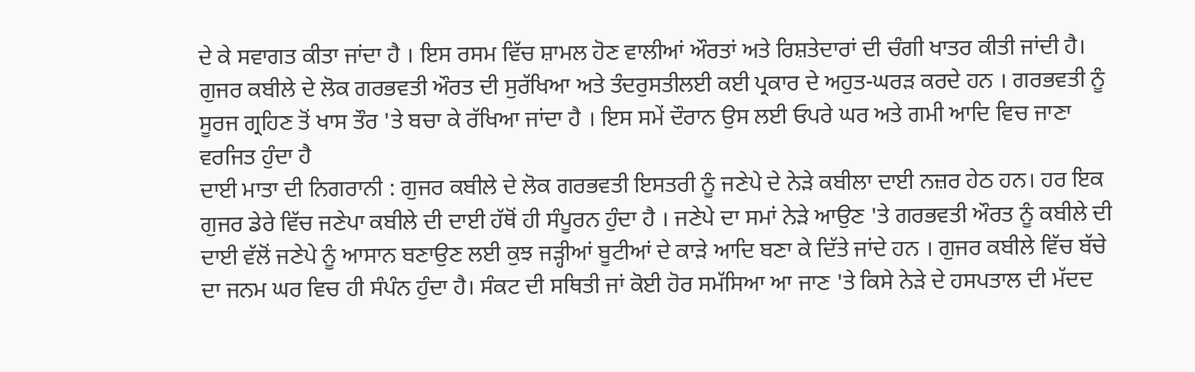ਦੇ ਕੇ ਸਵਾਗਤ ਕੀਤਾ ਜਾਂਦਾ ਹੈ । ਇਸ ਰਸਮ ਵਿੱਚ ਸ਼ਾਮਲ ਹੋਣ ਵਾਲੀਆਂ ਔਰਤਾਂ ਅਤੇ ਰਿਸ਼ਤੇਦਾਰਾਂ ਦੀ ਚੰਗੀ ਖਾਤਰ ਕੀਤੀ ਜਾਂਦੀ ਹੈ। ਗੁਜਰ ਕਬੀਲੇ ਦੇ ਲੋਕ ਗਰਭਵਤੀ ਔਰਤ ਦੀ ਸੁਰੱਖਿਆ ਅਤੇ ਤੰਦਰੁਸਤੀਲਈ ਕਈ ਪ੍ਰਕਾਰ ਦੇ ਅਹੁਤ-ਘਰੜ ਕਰਦੇ ਹਨ । ਗਰਭਵਤੀ ਨੂੰ ਸੂਰਜ ਗ੍ਰਹਿਣ ਤੋਂ ਖਾਸ ਤੌਰ 'ਤੇ ਬਚਾ ਕੇ ਰੱਖਿਆ ਜਾਂਦਾ ਹੈ । ਇਸ ਸਮੇਂ ਦੌਰਾਨ ਉਸ ਲਈ ਓਪਰੇ ਘਰ ਅਤੇ ਗਮੀ ਆਦਿ ਵਿਚ ਜਾਣਾ ਵਰਜਿਤ ਹੁੰਦਾ ਹੈ
ਦਾਈ ਮਾਤਾ ਦੀ ਨਿਗਰਾਨੀ : ਗੁਜਰ ਕਬੀਲੇ ਦੇ ਲੋਕ ਗਰਭਵਤੀ ਇਸਤਰੀ ਨੂੰ ਜਣੇਪੇ ਦੇ ਨੇੜੇ ਕਬੀਲਾ ਦਾਈ ਨਜ਼ਰ ਹੇਠ ਹਨ। ਹਰ ਇਕ ਗੁਜਰ ਡੇਰੇ ਵਿੱਚ ਜਣੇਪਾ ਕਬੀਲੇ ਦੀ ਦਾਈ ਹੱਥੋਂ ਹੀ ਸੰਪੂਰਨ ਹੁੰਦਾ ਹੈ । ਜਣੇਪੇ ਦਾ ਸਮਾਂ ਨੇੜੇ ਆਉਣ 'ਤੇ ਗਰਭਵਤੀ ਔਰਤ ਨੂੰ ਕਬੀਲੇ ਦੀ ਦਾਈ ਵੱਲੋਂ ਜਣੇਪੇ ਨੂੰ ਆਸਾਨ ਬਣਾਉਣ ਲਈ ਕੁਝ ਜੜ੍ਹੀਆਂ ਬੂਟੀਆਂ ਦੇ ਕਾੜੇ ਆਦਿ ਬਣਾ ਕੇ ਦਿੱਤੇ ਜਾਂਦੇ ਹਨ । ਗੁਜਰ ਕਬੀਲੇ ਵਿੱਚ ਬੱਚੇ ਦਾ ਜਨਮ ਘਰ ਵਿਚ ਹੀ ਸੰਪੰਨ ਹੁੰਦਾ ਹੈ। ਸੰਕਟ ਦੀ ਸਥਿਤੀ ਜਾਂ ਕੋਈ ਹੋਰ ਸਮੱਸਿਆ ਆ ਜਾਣ 'ਤੇ ਕਿਸੇ ਨੇੜੇ ਦੇ ਹਸਪਤਾਲ ਦੀ ਮੱਦਦ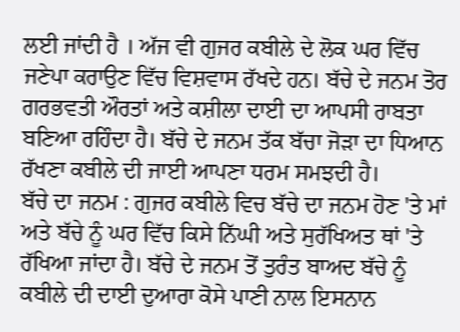ਲਈ ਜਾਂਦੀ ਹੈ । ਅੱਜ ਵੀ ਗੁਜਰ ਕਬੀਲੇ ਦੇ ਲੋਕ ਘਰ ਵਿੱਚ ਜਣੇਪਾ ਕਰਾਉਣ ਵਿੱਚ ਵਿਸ਼ਵਾਸ ਰੱਖਦੇ ਹਨ। ਬੱਚੇ ਦੇ ਜਨਮ ਤੋਰ ਗਰਭਵਤੀ ਔਰਤਾਂ ਅਤੇ ਕਸ਼ੀਲਾ ਦਾਈ ਦਾ ਆਪਸੀ ਰਾਬਤਾ ਬਣਿਆ ਰਹਿੰਦਾ ਹੈ। ਬੱਚੇ ਦੇ ਜਨਮ ਤੱਕ ਬੱਚਾ ਜੋੜਾ ਦਾ ਧਿਆਨ ਰੱਖਣਾ ਕਬੀਲੇ ਦੀ ਜਾਈ ਆਪਣਾ ਧਰਮ ਸਮਝਦੀ ਹੈ।
ਬੱਚੇ ਦਾ ਜਨਮ : ਗੁਜਰ ਕਬੀਲੇ ਵਿਚ ਬੱਚੇ ਦਾ ਜਨਮ ਹੋਣ 'ਤੇ ਮਾਂ ਅਤੇ ਬੱਚੇ ਨੂੰ ਘਰ ਵਿੱਚ ਕਿਸੇ ਨਿੱਘੀ ਅਤੇ ਸੁਰੱਖਿਅਤ ਥਾਂ 'ਤੇ ਰੱਖਿਆ ਜਾਂਦਾ ਹੈ। ਬੱਚੇ ਦੇ ਜਨਮ ਤੋਂ ਤੁਰੰਤ ਬਾਅਦ ਬੱਚੇ ਨੂੰ ਕਬੀਲੇ ਦੀ ਦਾਈ ਦੁਆਰਾ ਕੋਸੇ ਪਾਣੀ ਨਾਲ ਇਸਨਾਨ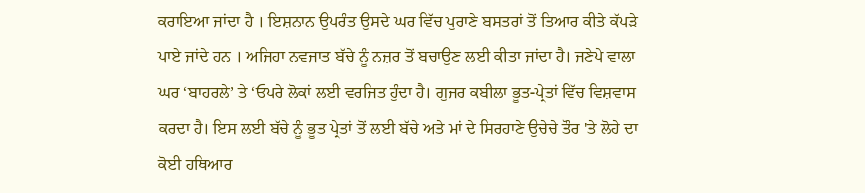ਕਰਾਇਆ ਜਾਂਦਾ ਹੈ । ਇਸ਼ਨਾਨ ਉਪਰੰਤ ਉਸਦੇ ਘਰ ਵਿੱਚ ਪੁਰਾਣੇ ਬਸਤਰਾਂ ਤੋਂ ਤਿਆਰ ਕੀਤੇ ਕੱਪੜੇ ਪਾਏ ਜਾਂਦੇ ਹਨ । ਅਜਿਹਾ ਨਵਜਾਤ ਬੱਚੇ ਨੂੰ ਨਜ਼ਰ ਤੋਂ ਬਚਾਉਣ ਲਈ ਕੀਤਾ ਜਾਂਦਾ ਹੈ। ਜਣੇਪੇ ਵਾਲਾ ਘਰ ‘ਬਾਹਰਲੇ’ ਤੇ ‘ਓਪਰੇ ਲੋਕਾਂ ਲਈ ਵਰਜਿਤ ਹੁੰਦਾ ਹੈ। ਗੁਜਰ ਕਬੀਲਾ ਭੂਤ-ਪ੍ਰੇਤਾਂ ਵਿੱਚ ਵਿਸ਼ਵਾਸ ਕਰਦਾ ਹੈ। ਇਸ ਲਈ ਬੱਚੇ ਨੂੰ ਭੂਤ ਪ੍ਰੇਤਾਂ ਤੋਂ ਲਈ ਬੱਚੇ ਅਤੇ ਮਾਂ ਦੇ ਸਿਰਹਾਣੇ ਉਚੇਚੇ ਤੌਰ 'ਤੇ ਲੋਹੇ ਦਾ ਕੋਈ ਹਥਿਆਰ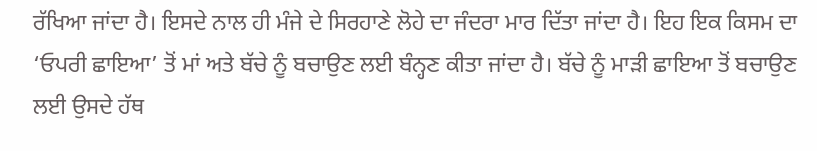ਰੱਖਿਆ ਜਾਂਦਾ ਹੈ। ਇਸਦੇ ਨਾਲ ਹੀ ਮੰਜੇ ਦੇ ਸਿਰਹਾਣੇ ਲੋਹੇ ਦਾ ਜੰਦਰਾ ਮਾਰ ਦਿੱਤਾ ਜਾਂਦਾ ਹੈ। ਇਹ ਇਕ ਕਿਸਮ ਦਾ ‘ਓਪਰੀ ਛਾਇਆ’ ਤੋਂ ਮਾਂ ਅਤੇ ਬੱਚੇ ਨੂੰ ਬਚਾਉਣ ਲਈ ਬੰਨ੍ਹਣ ਕੀਤਾ ਜਾਂਦਾ ਹੈ। ਬੱਚੇ ਨੂੰ ਮਾੜੀ ਛਾਇਆ ਤੋਂ ਬਚਾਉਣ ਲਈ ਉਸਦੇ ਹੱਥ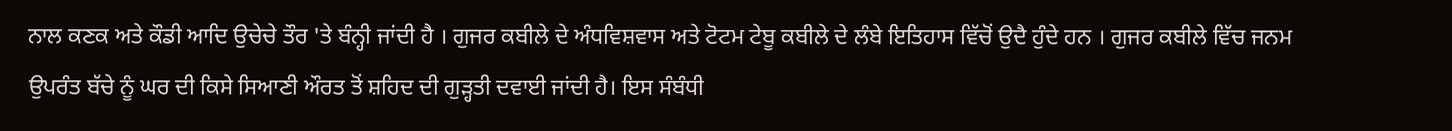ਨਾਲ ਕਣਕ ਅਤੇ ਕੌਡੀ ਆਦਿ ਉਚੇਚੇ ਤੌਰ 'ਤੇ ਬੰਨ੍ਹੀ ਜਾਂਦੀ ਹੈ । ਗੁਜਰ ਕਬੀਲੇ ਦੇ ਅੰਧਵਿਸ਼ਵਾਸ ਅਤੇ ਟੋਟਮ ਟੇਬੂ ਕਬੀਲੇ ਦੇ ਲੰਬੇ ਇਤਿਹਾਸ ਵਿੱਚੋਂ ਉਦੈ ਹੁੰਦੇ ਹਨ । ਗੁਜਰ ਕਬੀਲੇ ਵਿੱਚ ਜਨਮ ਉਪਰੰਤ ਬੱਚੇ ਨੂੰ ਘਰ ਦੀ ਕਿਸੇ ਸਿਆਣੀ ਔਰਤ ਤੋਂ ਸ਼ਹਿਦ ਦੀ ਗੁੜ੍ਹਤੀ ਦਵਾਈ ਜਾਂਦੀ ਹੈ। ਇਸ ਸੰਬੰਧੀ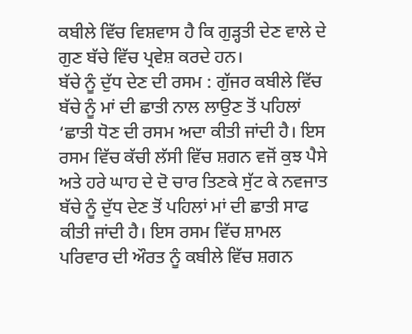ਕਬੀਲੇ ਵਿੱਚ ਵਿਸ਼ਵਾਸ ਹੈ ਕਿ ਗੁੜ੍ਹਤੀ ਦੇਣ ਵਾਲੇ ਦੇ ਗੁਣ ਬੱਚੇ ਵਿੱਚ ਪ੍ਰਵੇਸ਼ ਕਰਦੇ ਹਨ।
ਬੱਚੇ ਨੂੰ ਦੁੱਧ ਦੇਣ ਦੀ ਰਸਮ : ਗੁੱਜਰ ਕਬੀਲੇ ਵਿੱਚ ਬੱਚੇ ਨੂੰ ਮਾਂ ਦੀ ਛਾਤੀ ਨਾਲ ਲਾਉਣ ਤੋਂ ਪਹਿਲਾਂ ‘ਛਾਤੀ ਧੋਣ ਦੀ ਰਸਮ ਅਦਾ ਕੀਤੀ ਜਾਂਦੀ ਹੈ। ਇਸ ਰਸਮ ਵਿੱਚ ਕੱਚੀ ਲੱਸੀ ਵਿੱਚ ਸ਼ਗਨ ਵਜੋਂ ਕੁਝ ਪੈਸੇ ਅਤੇ ਹਰੇ ਘਾਹ ਦੇ ਦੋ ਚਾਰ ਤਿਣਕੇ ਸੁੱਟ ਕੇ ਨਵਜਾਤ ਬੱਚੇ ਨੂੰ ਦੁੱਧ ਦੇਣ ਤੋਂ ਪਹਿਲਾਂ ਮਾਂ ਦੀ ਛਾਤੀ ਸਾਫ ਕੀਤੀ ਜਾਂਦੀ ਹੈ। ਇਸ ਰਸਮ ਵਿੱਚ ਸ਼ਾਮਲ ਪਰਿਵਾਰ ਦੀ ਔਰਤ ਨੂੰ ਕਬੀਲੇ ਵਿੱਚ ਸ਼ਗਨ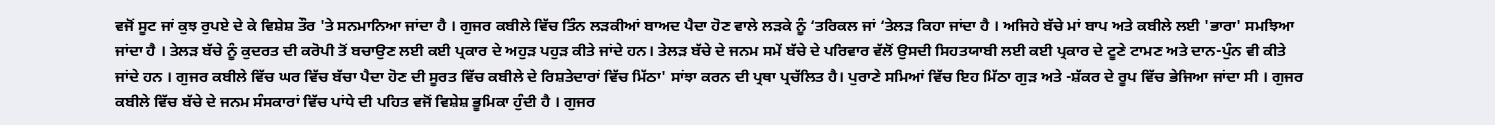ਵਜੋਂ ਸੂਟ ਜਾਂ ਕੁਝ ਰੁਪਏ ਦੇ ਕੇ ਵਿਸ਼ੇਸ਼ ਤੌਰ 'ਤੇ ਸਨਮਾਨਿਆ ਜਾਂਦਾ ਹੈ । ਗੁਜਰ ਕਬੀਲੇ ਵਿੱਚ ਤਿੰਨ ਲੜਕੀਆਂ ਬਾਅਦ ਪੈਦਾ ਹੋਣ ਵਾਲੇ ਲੜਕੇ ਨੂੰ ‘ਤਰਿਕਲ ਜਾਂ ‘ਤੇਲੜ ਕਿਹਾ ਜਾਂਦਾ ਹੈ । ਅਜਿਹੇ ਬੱਚੇ ਮਾਂ ਬਾਪ ਅਤੇ ਕਬੀਲੇ ਲਈ 'ਭਾਰਾ' ਸਮਝਿਆ ਜਾਂਦਾ ਹੈ । ਤੇਲੜ ਬੱਚੇ ਨੂੰ ਕੁਦਰਤ ਦੀ ਕਰੋਪੀ ਤੋਂ ਬਚਾਉਣ ਲਈ ਕਈ ਪ੍ਰਕਾਰ ਦੇ ਅਹੁੜ ਪਹੁੜ ਕੀਤੇ ਜਾਂਦੇ ਹਨ। ਤੇਲੜ ਬੱਚੇ ਦੇ ਜਨਮ ਸਮੇਂ ਬੱਚੇ ਦੇ ਪਰਿਵਾਰ ਵੱਲੋਂ ਉਸਦੀ ਸਿਹਤਯਾਬੀ ਲਈ ਕਈ ਪ੍ਰਕਾਰ ਦੇ ਟੂਣੇ ਟਾਮਣ ਅਤੇ ਦਾਨ-ਪੁੰਨ ਵੀ ਕੀਤੇ ਜਾਂਦੇ ਹਨ । ਗੁਜਰ ਕਬੀਲੇ ਵਿੱਚ ਘਰ ਵਿੱਚ ਬੱਚਾ ਪੈਦਾ ਹੋਣ ਦੀ ਸੂਰਤ ਵਿੱਚ ਕਬੀਲੇ ਦੇ ਰਿਸ਼ਤੇਦਾਰਾਂ ਵਿੱਚ ਮਿੱਠਾ' ਸਾਂਝਾ ਕਰਨ ਦੀ ਪ੍ਰਥਾ ਪ੍ਰਚੱਲਿਤ ਹੈ। ਪੁਰਾਣੇ ਸਮਿਆਂ ਵਿੱਚ ਇਹ ਮਿੱਠਾ ਗੁੜ ਅਤੇ -ਸ਼ੱਕਰ ਦੇ ਰੂਪ ਵਿੱਚ ਭੇਜਿਆ ਜਾਂਦਾ ਸੀ । ਗੁਜਰ ਕਬੀਲੇ ਵਿੱਚ ਬੱਚੇ ਦੇ ਜਨਮ ਸੰਸਕਾਰਾਂ ਵਿੱਚ ਪਾਂਧੇ ਦੀ ਪਹਿਤ ਵਜੋਂ ਵਿਸ਼ੇਸ਼ ਭੂਮਿਕਾ ਹੁੰਦੀ ਹੈ । ਗੁਜਰ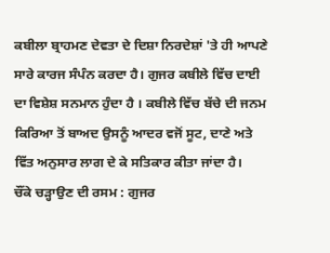ਕਬੀਲਾ ਬ੍ਰਾਹਮਣ ਦੇਵਤਾ ਦੇ ਦਿਸ਼ਾ ਨਿਰਦੇਸ਼ਾਂ 'ਤੇ ਹੀ ਆਪਣੇ ਸਾਰੇ ਕਾਰਜ ਸੰਪੰਨ ਕਰਦਾ ਹੈ। ਗੁਜਰ ਕਬੀਲੇ ਵਿੱਚ ਦਾਈ ਦਾ ਵਿਸ਼ੇਸ਼ ਸਨਮਾਨ ਹੁੰਦਾ ਹੈ । ਕਬੀਲੇ ਵਿੱਚ ਬੱਚੇ ਦੀ ਜਨਮ ਕਿਰਿਆ ਤੋਂ ਬਾਅਦ ਉਸਨੂੰ ਆਦਰ ਵਜੋਂ ਸੂਟ, ਦਾਣੇ ਅਤੇ ਵਿੱਤ ਅਨੁਸਾਰ ਲਾਗ ਦੇ ਕੇ ਸਤਿਕਾਰ ਕੀਤਾ ਜਾਂਦਾ ਹੈ।
ਚੌਂਕੇ ਚੜ੍ਹਾਉਣ ਦੀ ਰਸਮ : ਗੁਜਰ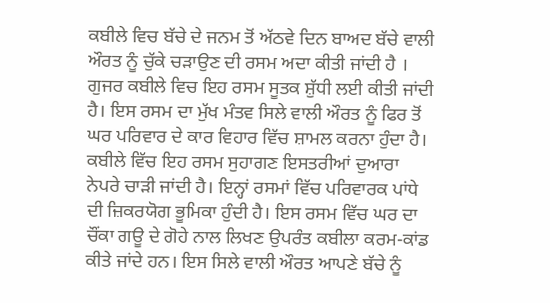ਕਬੀਲੇ ਵਿਚ ਬੱਚੇ ਦੇ ਜਨਮ ਤੋਂ ਅੱਠਵੇ ਦਿਨ ਬਾਅਦ ਬੱਚੇ ਵਾਲੀ ਔਰਤ ਨੂੰ ਚੁੱਕੇ ਚੜਾਉਣ ਦੀ ਰਸਮ ਅਦਾ ਕੀਤੀ ਜਾਂਦੀ ਹੈ । ਗੁਜਰ ਕਬੀਲੇ ਵਿਚ ਇਹ ਰਸਮ ਸੂਤਕ ਸ਼ੁੱਧੀ ਲਈ ਕੀਤੀ ਜਾਂਦੀ ਹੈ। ਇਸ ਰਸਮ ਦਾ ਮੁੱਖ ਮੰਤਵ ਸਿਲੇ ਵਾਲੀ ਔਰਤ ਨੂੰ ਫਿਰ ਤੋਂ ਘਰ ਪਰਿਵਾਰ ਦੇ ਕਾਰ ਵਿਹਾਰ ਵਿੱਚ ਸ਼ਾਮਲ ਕਰਨਾ ਹੁੰਦਾ ਹੈ। ਕਬੀਲੇ ਵਿੱਚ ਇਹ ਰਸਮ ਸੁਹਾਗਣ ਇਸਤਰੀਆਂ ਦੁਆਰਾ ਨੇਪਰੇ ਚਾੜੀ ਜਾਂਦੀ ਹੈ। ਇਨ੍ਹਾਂ ਰਸਮਾਂ ਵਿੱਚ ਪਰਿਵਾਰਕ ਪਾਂਧੇ ਦੀ ਜ਼ਿਕਰਯੋਗ ਭੂਮਿਕਾ ਹੁੰਦੀ ਹੈ। ਇਸ ਰਸਮ ਵਿੱਚ ਘਰ ਦਾ ਚੌਂਕਾ ਗਊ ਦੇ ਗੋਹੇ ਨਾਲ ਲਿਖਣ ਉਪਰੰਤ ਕਬੀਲਾ ਕਰਮ-ਕਾਂਡ ਕੀਤੇ ਜਾਂਦੇ ਹਨ। ਇਸ ਸਿਲੇ ਵਾਲੀ ਔਰਤ ਆਪਣੇ ਬੱਚੇ ਨੂੰ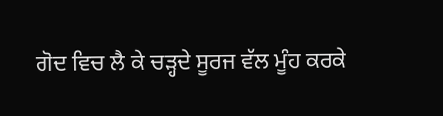ਗੋਦ ਵਿਚ ਲੈ ਕੇ ਚੜ੍ਹਦੇ ਸੂਰਜ ਵੱਲ ਮੂੰਹ ਕਰਕੇ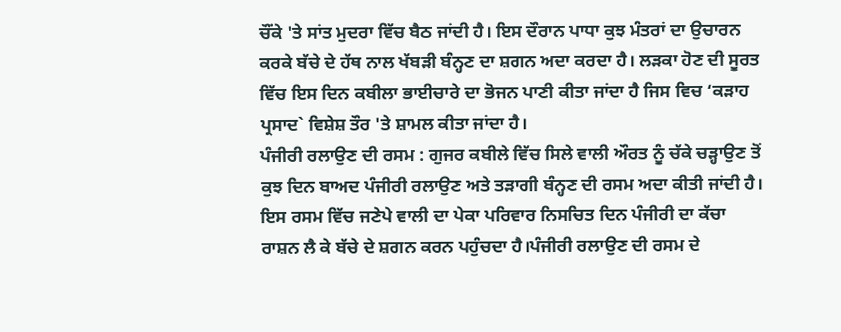ਚੌਂਕੇ 'ਤੇ ਸਾਂਤ ਮੁਦਰਾ ਵਿੱਚ ਬੈਠ ਜਾਂਦੀ ਹੈ। ਇਸ ਦੌਰਾਨ ਪਾਧਾ ਕੁਝ ਮੰਤਰਾਂ ਦਾ ਉਚਾਰਨ ਕਰਕੇ ਬੱਚੇ ਦੇ ਹੱਥ ਨਾਲ ਖੱਬੜੀ ਬੰਨ੍ਹਣ ਦਾ ਸ਼ਗਨ ਅਦਾ ਕਰਦਾ ਹੈ। ਲੜਕਾ ਹੋਣ ਦੀ ਸੂਰਤ ਵਿੱਚ ਇਸ ਦਿਨ ਕਬੀਲਾ ਭਾਈਚਾਰੇ ਦਾ ਭੋਜਨ ਪਾਣੀ ਕੀਤਾ ਜਾਂਦਾ ਹੈ ਜਿਸ ਵਿਚ ‘ਕੜਾਹ ਪ੍ਰਸਾਦ` ਵਿਸ਼ੇਸ਼ ਤੌਰ 'ਤੇ ਸ਼ਾਮਲ ਕੀਤਾ ਜਾਂਦਾ ਹੈ।
ਪੰਜੀਰੀ ਰਲਾਉਣ ਦੀ ਰਸਮ : ਗੁਜਰ ਕਬੀਲੇ ਵਿੱਚ ਸਿਲੇ ਵਾਲੀ ਔਰਤ ਨੂੰ ਚੱਕੇ ਚੜ੍ਹਾਉਣ ਤੋਂ ਕੁਝ ਦਿਨ ਬਾਅਦ ਪੰਜੀਰੀ ਰਲਾਉਣ ਅਤੇ ਤੜਾਗੀ ਬੰਨ੍ਹਣ ਦੀ ਰਸਮ ਅਦਾ ਕੀਤੀ ਜਾਂਦੀ ਹੈ। ਇਸ ਰਸਮ ਵਿੱਚ ਜਣੇਪੇ ਵਾਲੀ ਦਾ ਪੇਕਾ ਪਰਿਵਾਰ ਨਿਸਚਿਤ ਦਿਨ ਪੰਜੀਰੀ ਦਾ ਕੱਚਾ ਰਾਸ਼ਨ ਲੈ ਕੇ ਬੱਚੇ ਦੇ ਸ਼ਗਨ ਕਰਨ ਪਹੁੰਚਦਾ ਹੈ।ਪੰਜੀਰੀ ਰਲਾਉਣ ਦੀ ਰਸਮ ਦੇ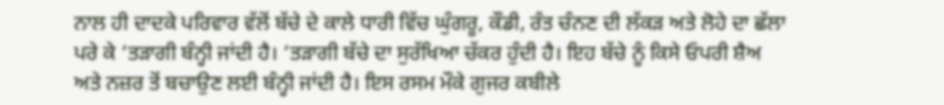ਨਾਲ ਹੀ ਦਾਦਕੇ ਪਰਿਵਾਰ ਵੱਲੋਂ ਬੱਚੇ ਦੇ ਕਾਲੇ ਧਾਰੀ ਵਿੱਚ ਘੁੰਗਰੂ, ਕੌਡੀ, ਰੰਤ ਚੰਨਣ ਦੀ ਲੱਕੜ ਅਤੇ ਲੋਹੇ ਦਾ ਛੱਲਾ ਪਰੇ ਕੇ ‘ਤੜਾਗੀ ਬੰਨ੍ਹੀ ਜਾਂਦੀ ਹੈ। ‘ਤੜਾਗੀ ਬੱਚੇ ਦਾ ਸੁਰੱਖਿਆ ਚੱਕਰ ਹੁੰਦੀ ਹੈ। ਇਹ ਬੱਚੇ ਨੂੰ ਕਿਸੇ ਓਪਰੀ ਸ਼ੈਅ ਅਤੇ ਨਜ਼ਰ ਤੋਂ ਬਚਾਉਣ ਲਈ ਬੰਨ੍ਹੀ ਜਾਂਦੀ ਹੈ। ਇਸ ਰਸਮ ਮੌਕੇ ਗੁਜਰ ਕਬੀਲੇ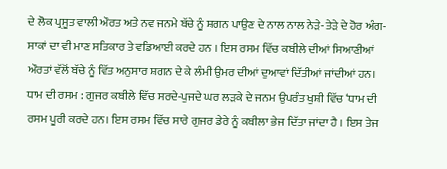ਦੇ ਲੋਕ ਪ੍ਰਸੂਤ ਵਾਲੀ ਔਰਤ ਅਤੇ ਨਵ ਜਨਮੇ ਬੱਚੇ ਨੂੰ ਸ਼ਗਨ ਪਾਉਣ ਦੇ ਨਾਲ ਨਾਲ ਨੇੜੇ-ਤੇੜੇ ਦੇ ਹੋਰ ਅੰਗ-ਸਾਕਾਂ ਦਾ ਵੀ ਮਾਣ ਸਤਿਕਾਰ ਤੇ ਵਡਿਆਈ ਕਰਦੇ ਹਨ । ਇਸ ਰਸਮ ਵਿੱਚ ਕਬੀਲੇ ਦੀਆਂ ਸਿਆਣੀਆਂ ਔਰਤਾਂ ਵੱਲੋਂ ਬੱਚੇ ਨੂੰ ਵਿੱਤ ਅਨੁਸਾਰ ਸ਼ਗਨ ਦੇ ਕੇ ਲੰਮੀ ਉਮਰ ਦੀਆਂ ਦੁਆਵਾਂ ਦਿੱਤੀਆਂ ਜਾਂਦੀਆਂ ਹਨ।
ਧਾਮ ਦੀ ਰਸਮ : ਗੁਜਰ ਕਬੀਲੇ ਵਿੱਚ ਸਰਦੇ-ਪੁਜਦੇ ਘਰ ਲੜਕੇ ਦੇ ਜਨਮ ਉਪਰੰਤ ਖੁਸ਼ੀ ਵਿੱਚ ‘ਧਾਮ ਦੀ ਰਸਮ ਪੂਰੀ ਕਰਦੇ ਹਨ। ਇਸ ਰਸਮ ਵਿੱਚ ਸਾਰੇ ਗੁਜਰ ਡੇਰੇ ਨੂੰ ਕਬੀਲਾ ਭੇਜ ਦਿੱਤਾ ਜਾਂਦਾ ਹੈ । ਇਸ ਤੇਜ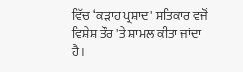ਵਿੱਚ ‘ਕੜਾਹ ਪ੍ਰਸ਼ਾਦ' ਸਤਿਕਾਰ ਵਜੋਂ ਵਿਸ਼ੇਸ਼ ਤੌਰ 'ਤੇ ਸ਼ਾਮਲ ਕੀਤਾ ਜਾਂਦਾ ਹੈ।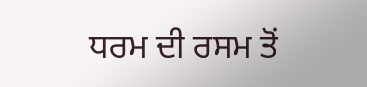ਧਰਮ ਦੀ ਰਸਮ ਤੋਂ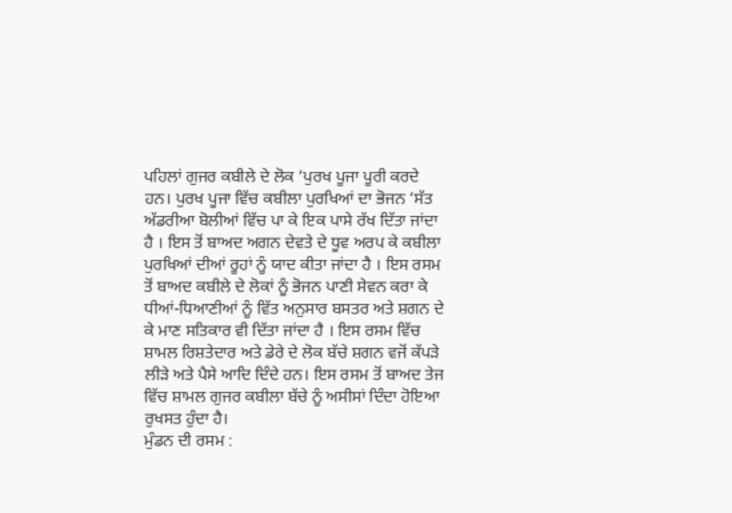ਪਹਿਲਾਂ ਗੁਜਰ ਕਬੀਲੇ ਦੇ ਲੋਕ ‘ਪੁਰਖ ਪੂਜਾ ਪੂਰੀ ਕਰਦੇ ਹਨ। ਪੁਰਖ ਪੂਜਾ ਵਿੱਚ ਕਬੀਲਾ ਪੁਰਖਿਆਂ ਦਾ ਭੋਜਨ ‘ਸੱਤ ਅੱਡਰੀਆ ਬੋਲੀਆਂ ਵਿੱਚ ਪਾ ਕੇ ਇਕ ਪਾਸੇ ਰੱਖ ਦਿੱਤਾ ਜਾਂਦਾ ਹੈ । ਇਸ ਤੋਂ ਬਾਅਦ ਅਗਨ ਦੇਵਤੇ ਦੇ ਧੂਵ ਅਰਪ ਕੇ ਕਬੀਲਾ ਪੁਰਖਿਆਂ ਦੀਆਂ ਰੂਹਾਂ ਨੂੰ ਯਾਦ ਕੀਤਾ ਜਾਂਦਾ ਹੈ । ਇਸ ਰਸਮ ਤੋਂ ਬਾਅਦ ਕਬੀਲੇ ਦੇ ਲੋਕਾਂ ਨੂੰ ਭੋਜਨ ਪਾਣੀ ਸੇਵਨ ਕਰਾ ਕੇ ਧੀਆਂ-ਧਿਆਣੀਆਂ ਨੂੰ ਵਿੱਤ ਅਨੁਸਾਰ ਬਸਤਰ ਅਤੇ ਸ਼ਗਨ ਦੇ ਕੇ ਮਾਣ ਸਤਿਕਾਰ ਵੀ ਦਿੱਤਾ ਜਾਂਦਾ ਹੈ । ਇਸ ਰਸਮ ਵਿੱਚ ਸ਼ਾਮਲ ਰਿਸ਼ਤੇਦਾਰ ਅਤੇ ਡੇਰੇ ਦੇ ਲੋਕ ਬੱਚੇ ਸ਼ਗਨ ਵਜੋਂ ਕੱਪੜੇ ਲੀੜੇ ਅਤੇ ਪੈਸੇ ਆਦਿ ਦਿੰਦੇ ਹਨ। ਇਸ ਰਸਮ ਤੋਂ ਬਾਅਦ ਤੇਜ ਵਿੱਚ ਸ਼ਾਮਲ ਗੁਜਰ ਕਬੀਲਾ ਬੱਚੇ ਨੂੰ ਅਸੀਸਾਂ ਦਿੰਦਾ ਹੋਇਆ ਰੁਖਸਤ ਹੁੰਦਾ ਹੈ।
ਮੁੰਡਨ ਦੀ ਰਸਮ :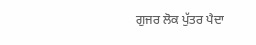ਗੁਜਰ ਲੋਕ ਪੁੱਤਰ ਪੈਦਾ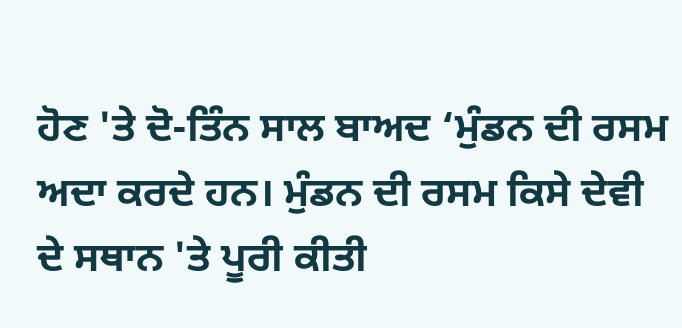ਹੋਣ 'ਤੇ ਦੋ-ਤਿੰਨ ਸਾਲ ਬਾਅਦ ‘ਮੁੰਡਨ ਦੀ ਰਸਮ ਅਦਾ ਕਰਦੇ ਹਨ। ਮੁੰਡਨ ਦੀ ਰਸਮ ਕਿਸੇ ਦੇਵੀ ਦੇ ਸਥਾਨ 'ਤੇ ਪੂਰੀ ਕੀਤੀ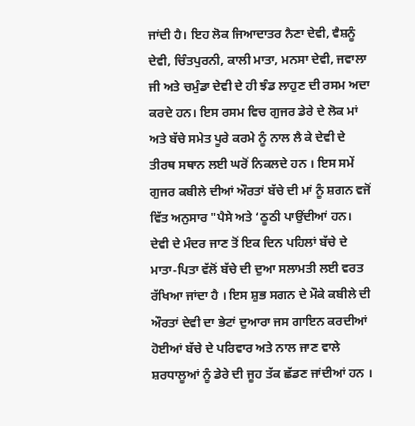ਜਾਂਦੀ ਹੈ। ਇਹ ਲੋਕ ਜਿਆਦਾਤਰ ਨੈਣਾ ਦੇਵੀ, ਵੈਸ਼ਨੂੰ ਦੇਵੀ, ਚਿੰਤਪੁਰਨੀ, ਕਾਲੀ ਮਾਤਾ, ਮਨਸਾ ਦੇਵੀ, ਜਵਾਲਾ ਜੀ ਅਤੇ ਚਮੁੰਡਾ ਦੇਵੀ ਦੇ ਹੀ ਝੰਡ ਲਾਹੁਣ ਦੀ ਰਸਮ ਅਦਾ ਕਰਦੇ ਹਨ। ਇਸ ਰਸਮ ਵਿਚ ਗੁਜਰ ਡੇਰੇ ਦੇ ਲੋਕ ਮਾਂ ਅਤੇ ਬੱਚੇ ਸਮੇਤ ਪੂਰੇ ਕਰਮੇ ਨੂੰ ਨਾਲ ਲੈ ਕੇ ਦੇਵੀ ਦੇ ਤੀਰਥ ਸਥਾਨ ਲਈ ਘਰੋਂ ਨਿਕਲਦੇ ਹਨ । ਇਸ ਸਮੇਂ ਗੁਜਰ ਕਬੀਲੇ ਦੀਆਂ ਔਰਤਾਂ ਬੱਚੇ ਦੀ ਮਾਂ ਨੂੰ ਸ਼ਗਨ ਵਜੋਂ ਵਿੱਤ ਅਨੁਸਾਰ "ਪੈਸੇ ਅਤੇ ‘ਠੂਠੀ ਪਾਉਂਦੀਆਂ ਹਨ। ਦੇਵੀ ਦੇ ਮੰਦਰ ਜਾਣ ਤੋਂ ਇਕ ਦਿਨ ਪਹਿਲਾਂ ਬੱਚੇ ਦੇ ਮਾਤਾ-ਪਿਤਾ ਵੱਲੋਂ ਬੱਚੇ ਦੀ ਦੁਆ ਸਲਾਮਤੀ ਲਈ ਵਰਤ ਰੱਖਿਆ ਜਾਂਦਾ ਹੈ । ਇਸ ਸ਼ੁਭ ਸਗਨ ਦੇ ਮੌਕੇ ਕਬੀਲੇ ਦੀ ਔਰਤਾਂ ਦੇਵੀ ਦਾ ਭੇਟਾਂ ਦੁਆਰਾ ਜਸ ਗਾਇਨ ਕਰਦੀਆਂ ਹੋਈਆਂ ਬੱਚੇ ਦੇ ਪਰਿਵਾਰ ਅਤੇ ਨਾਲ ਜਾਣ ਵਾਲੇ ਸ਼ਰਧਾਲੂਆਂ ਨੂੰ ਡੇਰੇ ਦੀ ਜੂਹ ਤੱਕ ਛੱਡਣ ਜਾਂਦੀਆਂ ਹਨ ।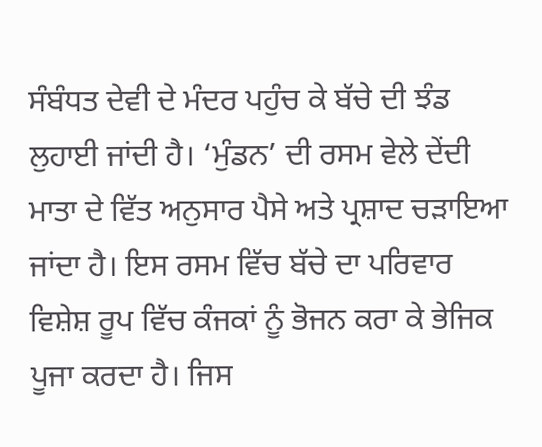ਸੰਬੰਧਤ ਦੇਵੀ ਦੇ ਮੰਦਰ ਪਹੁੰਚ ਕੇ ਬੱਚੇ ਦੀ ਝੰਡ ਲੁਹਾਈ ਜਾਂਦੀ ਹੈ। ‘ਮੁੰਡਨ’ ਦੀ ਰਸਮ ਵੇਲੇ ਦੇਂਦੀ ਮਾਤਾ ਦੇ ਵਿੱਤ ਅਨੁਸਾਰ ਪੈਸੇ ਅਤੇ ਪ੍ਰਸ਼ਾਦ ਚੜਾਇਆ ਜਾਂਦਾ ਹੈ। ਇਸ ਰਸਮ ਵਿੱਚ ਬੱਚੇ ਦਾ ਪਰਿਵਾਰ ਵਿਸ਼ੇਸ਼ ਰੂਪ ਵਿੱਚ ਕੰਜਕਾਂ ਨੂੰ ਭੋਜਨ ਕਰਾ ਕੇ ਭੇਜਿਕ ਪੂਜਾ ਕਰਦਾ ਹੈ। ਜਿਸ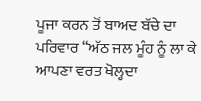ਪੂਜਾ ਕਰਨ ਤੋਂ ਬਾਅਦ ਬੱਚੇ ਦਾ ਪਰਿਵਾਰ “ਅੱਠ ਜਲ ਮੂੰਹ ਨੂੰ ਲਾ ਕੇ ਆਪਣਾ ਵਰਤ ਖੋਲ੍ਹਦਾ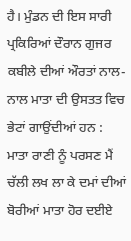ਹੈ। ਮੁੰਡਨ ਦੀ ਇਸ ਸਾਰੀ ਪ੍ਰਕਿਰਿਆਂ ਦੌਰਾਨ ਗੁਜਰ ਕਬੀਲੇ ਦੀਆਂ ਔਰਤਾਂ ਨਾਲ-ਨਾਲ ਮਾਤਾ ਦੀ ਉਸਤਤ ਵਿਚ ਭੇਟਾਂ ਗਾਉਂਦੀਆਂ ਹਨ :
ਮਾਤਾ ਰਾਣੀ ਨੂੰ ਪਰਸਣ ਮੈਂ ਚੱਲੀ ਲਖ ਲਾ ਕੇ ਦਮਾਂ ਦੀਆਂ ਬੋਰੀਆਂ ਮਾਤਾ ਹੋਰ ਦਈਏ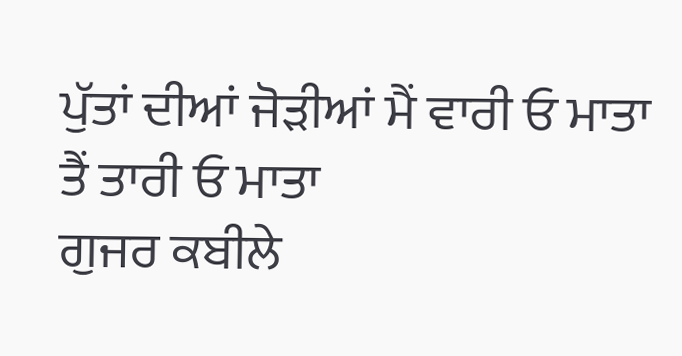ਪੁੱਤਾਂ ਦੀਆਂ ਜੋੜੀਆਂ ਮੈਂ ਵਾਰੀ ਓ ਮਾਤਾ ਤੈਂ ਤਾਰੀ ਓ ਮਾਤਾ
ਗੁਜਰ ਕਬੀਲੇ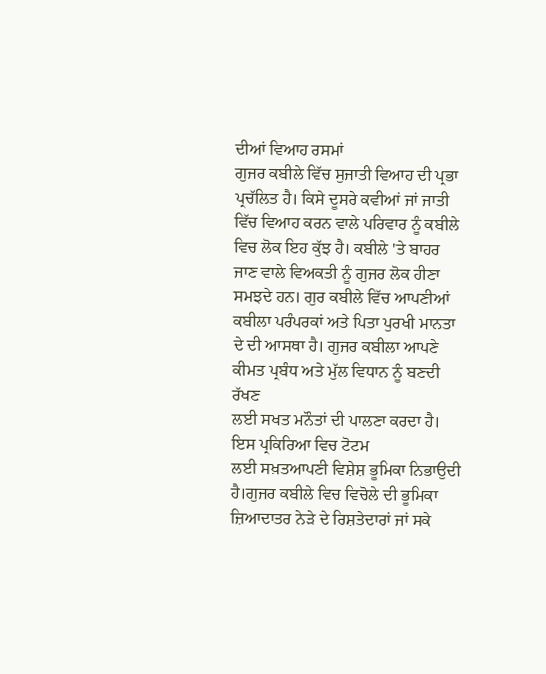ਦੀਆਂ ਵਿਆਹ ਰਸਮਾਂ
ਗੁਜਰ ਕਬੀਲੇ ਵਿੱਚ ਸੁਜਾਤੀ ਵਿਆਹ ਦੀ ਪ੍ਰਭਾ ਪ੍ਰਚੱਲਿਤ ਹੈ। ਕਿਸੇ ਦੂਸਰੇ ਕਵੀਆਂ ਜਾਂ ਜਾਤੀ ਵਿੱਚ ਵਿਆਹ ਕਰਨ ਵਾਲੇ ਪਰਿਵਾਰ ਨੂੰ ਕਬੀਲੇ ਵਿਚ ਲੋਕ ਇਹ ਕੁੱਝ ਹੈ। ਕਬੀਲੇ 'ਤੇ ਬਾਹਰ ਜਾਣ ਵਾਲੇ ਵਿਅਕਤੀ ਨੂੰ ਗੁਜਰ ਲੋਕ ਹੀਣਾ ਸਮਝਦੇ ਹਨ। ਗੁਰ ਕਬੀਲੇ ਵਿੱਚ ਆਪਣੀਆਂ ਕਬੀਲਾ ਪਰੰਪਰਕਾਂ ਅਤੇ ਪਿਤਾ ਪੁਰਖੀ ਮਾਨਤਾ ਦੇ ਦੀ ਆਸਥਾ ਹੈ। ਗੁਜਰ ਕਬੀਲਾ ਆਪਣੇ ਕੀਮਤ ਪ੍ਰਬੰਧ ਅਤੇ ਮੁੱਲ ਵਿਧਾਨ ਨੂੰ ਬਣਦੀ ਰੱਖਣ
ਲਈ ਸਖਤ ਮਨੌਤਾਂ ਦੀ ਪਾਲਣਾ ਕਰਦਾ ਹੈ। ਇਸ ਪ੍ਰਕਿਰਿਆ ਵਿਚ ਟੋਟਮ
ਲਈ ਸਖ਼ਤਆਪਣੀ ਵਿਸ਼ੇਸ਼ ਭੂਮਿਕਾ ਨਿਭਾਉਦੀ ਹੈ।ਗੁਜਰ ਕਬੀਲੇ ਵਿਚ ਵਿਚੋਲੇ ਦੀ ਭੂਮਿਕਾ ਜ਼ਿਆਦਾਤਰ ਨੇੜੇ ਦੇ ਰਿਸ਼ਤੇਦਾਰਾਂ ਜਾਂ ਸਕੇ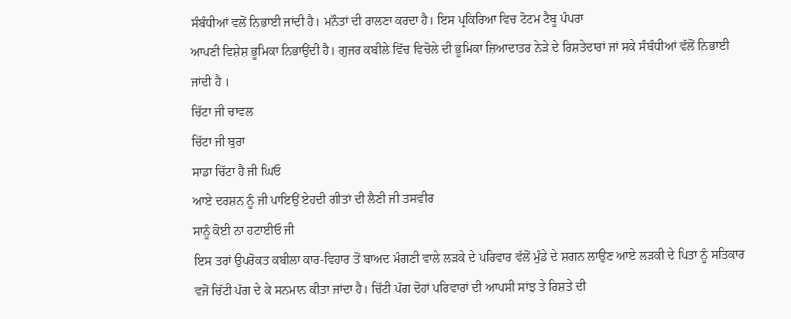ਸੰਬੰਧੀਆਂ ਵਲੋਂ ਨਿਭਾਈ ਜਾਂਦੀ ਹੈ। ਮਨੌਤਾਂ ਦੀ ਰਾਲਣਾ ਕਰਦਾ ਹੈ। ਇਸ ਪ੍ਰਕਿਰਿਆ ਵਿਚ ਟੋਟਮ ਟੈਬੂ ਪੰਪਰਾ
ਆਪਣੀ ਵਿਸ਼ੇਸ਼ ਭੂਮਿਕਾ ਨਿਭਾਉਂਦੀ ਹੈ। ਗੁਜਰ ਕਬੀਲੇ ਵਿੱਚ ਵਿਚੋਲੇ ਦੀ ਭੂਮਿਕਾ ਜ਼ਿਆਦਾਤਰ ਨੇੜੇ ਦੇ ਰਿਸ਼ਤੇਦਾਰਾਂ ਜਾਂ ਸਕੇ ਸੰਬੰਧੀਆਂ ਵੱਲੋਂ ਨਿਭਾਈ ਜਾਂਦੀ ਹੈ ।
ਚਿੱਟਾ ਜੀ ਚਾਵਲ
ਚਿੱਟਾ ਜੀ ਬੁਰਾ
ਸਾਡਾ ਚਿੱਟਾ ਹੈ ਜੀ ਘਿਓ
ਆਏ ਦਰਸ਼ਨ ਨੂੰ ਜੀ ਪਾਇਉਂ ਏਹਦੀ ਗੀਤਾਂ ਦੀ ਲੈਣੀ ਜੀ ਤਸਵੀਰ
ਸਾਨੂੰ ਕੋਈ ਨਾ ਹਟਾਈਓ ਜੀ
ਇਸ ਤਰਾਂ ਉਪਰੋਕਤ ਕਬੀਲਾ ਕਾਰ-ਵਿਹਾਰ ਤੋਂ ਬਾਅਦ ਮੰਗਣੀ ਵਾਲੇ ਲੜਕੇ ਦੇ ਪਰਿਵਾਰ ਵੱਲੋਂ ਮੁੰਡੇ ਦੇ ਸ਼ਗਨ ਲਾਉਣ ਆਏ ਲੜਕੀ ਦੇ ਪਿਤਾ ਨੂੰ ਸਤਿਕਾਰ ਵਜੋਂ ਚਿੱਟੀ ਪੱਗ ਦੇ ਕੇ ਸਨਮਾਨ ਕੀਤਾ ਜਾਂਦਾ ਹੈ। ਚਿੱਟੀ ਪੱਗ ਦੋਹਾਂ ਪਰਿਵਾਰਾਂ ਦੀ ਆਪਸੀ ਸਾਂਝ ਤੇ ਰਿਸ਼ਤੇ ਦੀ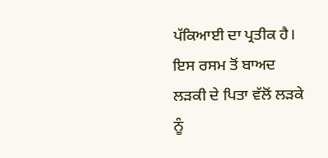ਪੱਕਿਆਈ ਦਾ ਪ੍ਰਤੀਕ ਹੈ। ਇਸ ਰਸਮ ਤੋਂ ਬਾਅਦ ਲੜਕੀ ਦੇ ਪਿਤਾ ਵੱਲੋਂ ਲੜਕੇ ਨੂੰ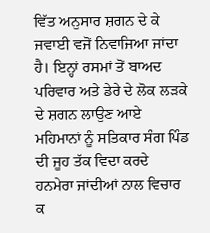ਵਿੱਤ ਅਨੁਸਾਰ ਸ਼ਗਨ ਦੇ ਕੇ ਜਵਾਈ ਵਜੋਂ ਨਿਵਾਜਿਆ ਜਾਂਦਾ ਹੈ। ਇਨ੍ਹਾਂ ਰਸਮਾਂ ਤੋਂ ਬਾਅਦ ਪਰਿਵਾਰ ਅਤੇ ਡੇਰੇ ਦੇ ਲੋਕ ਲੜਕੇ ਦੇ ਸ਼ਗਨ ਲਾਉਣ ਆਏ ਮਹਿਮਾਨਾਂ ਨੂੰ ਸਤਿਕਾਰ ਸੰਗ ਪਿੰਡ ਦੀ ਜੂਹ ਤੱਕ ਵਿਦਾ ਕਰਦੇ ਹਨਮੇਰਾ ਜਾਂਦੀਆਂ ਨਾਲ ਵਿਚਾਰ ਕ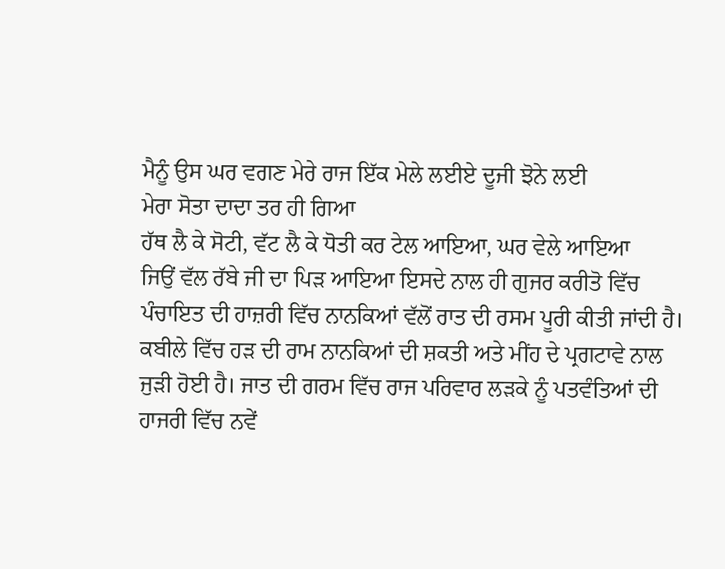ਮੈਨੂੰ ਉਸ ਘਰ ਵਗਣ ਮੇਰੇ ਰਾਜ ਇੱਕ ਮੇਲੇ ਲਈਏ ਦੂਜੀ ਝੋਨੇ ਲਈ
ਮੇਰਾ ਸੋਤਾ ਦਾਦਾ ਤਰ ਹੀ ਗਿਆ
ਹੱਥ ਲੈ ਕੇ ਸੋਟੀ, ਵੱਟ ਲੈ ਕੇ ਧੋਤੀ ਕਰ ਟੇਲ ਆਇਆ, ਘਰ ਵੇਲੇ ਆਇਆ
ਜਿਉਂ ਵੱਲ ਰੱਬੇ ਜੀ ਦਾ ਪਿੜ ਆਇਆ ਇਸਦੇ ਨਾਲ ਹੀ ਗੁਜਰ ਕਰੀਤੋ ਵਿੱਚ ਪੰਚਾਇਤ ਦੀ ਹਾਜ਼ਰੀ ਵਿੱਚ ਨਾਨਕਿਆਂ ਵੱਲੋਂ ਰਾਤ ਦੀ ਰਸਮ ਪੂਰੀ ਕੀਤੀ ਜਾਂਦੀ ਹੈ। ਕਬੀਲੇ ਵਿੱਚ ਹੜ ਦੀ ਰਾਮ ਨਾਨਕਿਆਂ ਦੀ ਸ਼ਕਤੀ ਅਤੇ ਮੀਂਹ ਦੇ ਪ੍ਰਗਟਾਵੇ ਨਾਲ ਜੁੜੀ ਹੋਈ ਹੈ। ਜਾਤ ਦੀ ਗਰਮ ਵਿੱਚ ਰਾਜ ਪਰਿਵਾਰ ਲੜਕੇ ਨੂੰ ਪਤਵੰਤਿਆਂ ਦੀ ਹਾਜਰੀ ਵਿੱਚ ਨਵੇਂ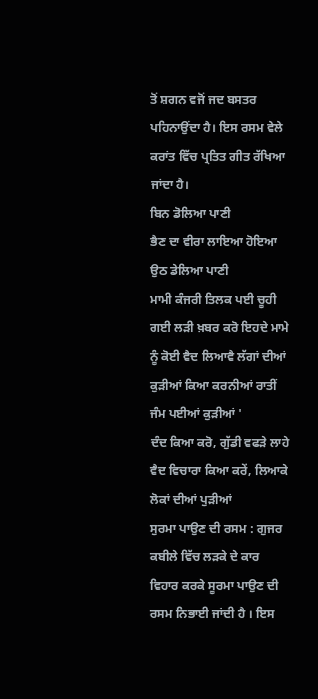ਤੋਂ ਸ਼ਗਨ ਵਜੋਂ ਜਦ ਬਸਤਰ ਪਹਿਨਾਉਂਦਾ ਹੈ। ਇਸ ਰਸਮ ਵੇਲੇ ਕਰਾਂਤ ਵਿੱਚ ਪ੍ਰਤਿਤ ਗੀਤ ਰੱਖਿਆ ਜਾਂਦਾ ਹੈ।
ਬਿਨ ਡੋਲਿਆ ਪਾਣੀ
ਭੈਣ ਦਾ ਵੀਰਾ ਲਾਇਆ ਹੋਇਆ ਉਠ ਡੇਲਿਆ ਪਾਣੀ
ਮਾਮੀ ਕੰਜਰੀ ਤਿਲਕ ਪਈ ਚੂਹੀ ਗਈ ਲੜੀ ਖ਼ਬਰ ਕਰੋ ਇਹਦੇ ਮਾਮੇ ਨੂੰ ਕੋਈ ਵੈਦ ਲਿਆਵੈ ਲੱਗਾਂ ਦੀਆਂ ਕੁੜੀਆਂ ਕਿਆ ਕਰਨੀਆਂ ਰਾਤੀਂ ਜੰਮ ਪਈਆਂ ਕੁੜੀਆਂ '
ਦੰਦ ਕਿਆ ਕਰੋ, ਗੁੱਡੀ ਵਫੜੇ ਲਾਹੇ ਵੈਦ ਵਿਚਾਰਾ ਕਿਆ ਕਰੇਂ, ਲਿਆਕੇ ਲੋਕਾਂ ਦੀਆਂ ਪੁੜੀਆਂ
ਸੁਰਮਾ ਪਾਉਣ ਦੀ ਰਸਮ : ਗੁਜਰ ਕਬੀਲੇ ਵਿੱਚ ਲੜਕੇ ਦੇ ਕਾਰ ਵਿਹਾਰ ਕਰਕੇ ਸੂਰਮਾ ਪਾਉਣ ਦੀ ਰਸਮ ਨਿਭਾਈ ਜਾਂਦੀ ਹੈ । ਇਸ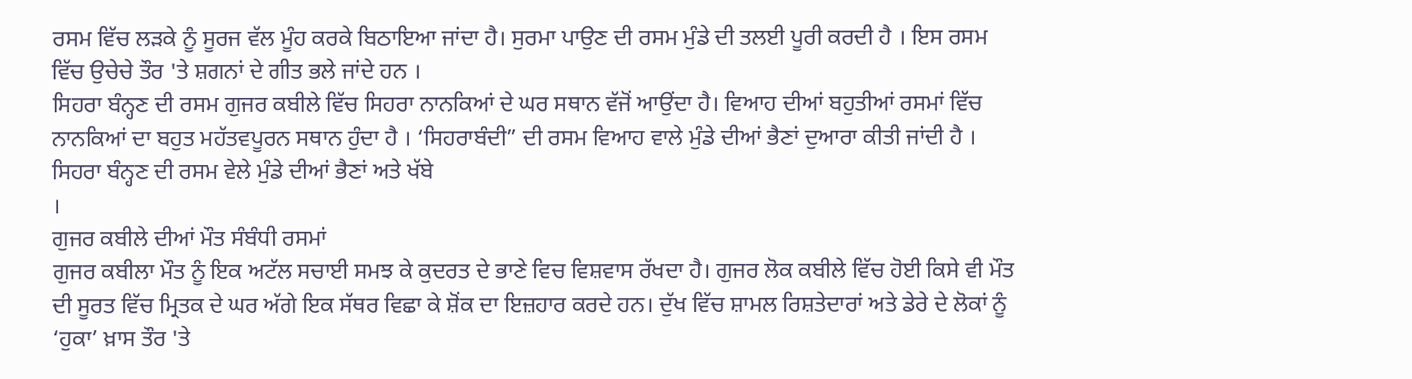ਰਸਮ ਵਿੱਚ ਲੜਕੇ ਨੂੰ ਸੂਰਜ ਵੱਲ ਮੂੰਹ ਕਰਕੇ ਬਿਠਾਇਆ ਜਾਂਦਾ ਹੈ। ਸੁਰਮਾ ਪਾਉਣ ਦੀ ਰਸਮ ਮੁੰਡੇ ਦੀ ਤਲਈ ਪੂਰੀ ਕਰਦੀ ਹੈ । ਇਸ ਰਸਮ ਵਿੱਚ ਉਚੇਚੇ ਤੌਰ 'ਤੇ ਸ਼ਗਨਾਂ ਦੇ ਗੀਤ ਭਲੇ ਜਾਂਦੇ ਹਨ ।
ਸਿਹਰਾ ਬੰਨ੍ਹਣ ਦੀ ਰਸਮ ਗੁਜਰ ਕਬੀਲੇ ਵਿੱਚ ਸਿਹਰਾ ਨਾਨਕਿਆਂ ਦੇ ਘਰ ਸਥਾਨ ਵੱਜੋਂ ਆਉਂਦਾ ਹੈ। ਵਿਆਹ ਦੀਆਂ ਬਹੁਤੀਆਂ ਰਸਮਾਂ ਵਿੱਚ ਨਾਨਕਿਆਂ ਦਾ ਬਹੁਤ ਮਹੱਤਵਪੂਰਨ ਸਥਾਨ ਹੁੰਦਾ ਹੈ । ‘ਸਿਹਰਾਬੰਦੀ” ਦੀ ਰਸਮ ਵਿਆਹ ਵਾਲੇ ਮੁੰਡੇ ਦੀਆਂ ਭੈਣਾਂ ਦੁਆਰਾ ਕੀਤੀ ਜਾਂਦੀ ਹੈ । ਸਿਹਰਾ ਬੰਨ੍ਹਣ ਦੀ ਰਸਮ ਵੇਲੇ ਮੁੰਡੇ ਦੀਆਂ ਭੈਣਾਂ ਅਤੇ ਖੱਬੇ
।
ਗੁਜਰ ਕਬੀਲੇ ਦੀਆਂ ਮੌਤ ਸੰਬੰਧੀ ਰਸਮਾਂ
ਗੁਜਰ ਕਬੀਲਾ ਮੌਤ ਨੂੰ ਇਕ ਅਟੱਲ ਸਚਾਈ ਸਮਝ ਕੇ ਕੁਦਰਤ ਦੇ ਭਾਣੇ ਵਿਚ ਵਿਸ਼ਵਾਸ ਰੱਖਦਾ ਹੈ। ਗੁਜਰ ਲੋਕ ਕਬੀਲੇ ਵਿੱਚ ਹੋਈ ਕਿਸੇ ਵੀ ਮੌਤ ਦੀ ਸੂਰਤ ਵਿੱਚ ਮ੍ਰਿਤਕ ਦੇ ਘਰ ਅੱਗੇ ਇਕ ਸੱਥਰ ਵਿਛਾ ਕੇ ਸ਼ੋਂਕ ਦਾ ਇਜ਼ਹਾਰ ਕਰਦੇ ਹਨ। ਦੁੱਖ ਵਿੱਚ ਸ਼ਾਮਲ ਰਿਸ਼ਤੇਦਾਰਾਂ ਅਤੇ ਡੇਰੇ ਦੇ ਲੋਕਾਂ ਨੂੰ ‘ਹੁਕਾ’ ਖ਼ਾਸ ਤੌਰ 'ਤੇ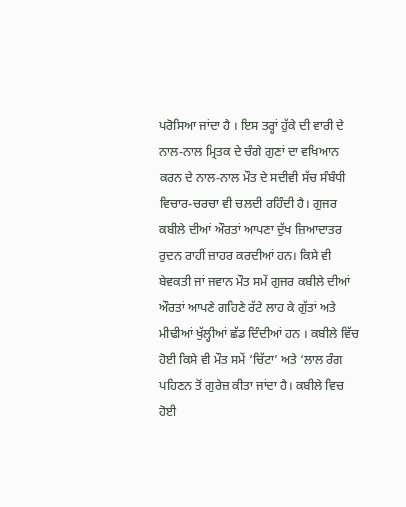ਪਰੋਸਿਆ ਜਾਂਦਾ ਹੈ । ਇਸ ਤਰ੍ਹਾਂ ਹੁੱਕੇ ਦੀ ਵਾਰੀ ਦੇ ਨਾਲ-ਨਾਲ ਮ੍ਰਿਤਕ ਦੇ ਚੰਗੇ ਗੁਣਾਂ ਦਾ ਵਖਿਆਨ ਕਰਨ ਦੇ ਨਾਲ-ਨਾਲ ਮੌਤ ਦੇ ਸਦੀਵੀ ਸੱਚ ਸੰਬੰਧੀ ਵਿਚਾਰ-ਚਰਚਾ ਵੀ ਚਲਦੀ ਰਹਿੰਦੀ ਹੈ। ਗੁਜਰ ਕਬੀਲੇ ਦੀਆਂ ਔਰਤਾਂ ਆਪਣਾ ਦੁੱਖ ਜ਼ਿਆਦਾਤਰ ਰੁਦਨ ਰਾਹੀਂ ਜ਼ਾਹਰ ਕਰਦੀਆਂ ਹਨ। ਕਿਸੇ ਵੀ ਬੇਵਕਤੀ ਜਾਂ ਜਵਾਨ ਮੌਤ ਸਮੇਂ ਗੁਜਰ ਕਬੀਲੇ ਦੀਆਂ ਔਰਤਾਂ ਆਪਣੇ ਗਹਿਣੇ ਰੱਟੇ ਲਾਹ ਕੇ ਗੁੱਤਾਂ ਅਤੇ ਮੀਢੀਆਂ ਖੁੱਲ੍ਹੀਆਂ ਛੱਡ ਦਿੰਦੀਆਂ ਹਨ । ਕਬੀਲੇ ਵਿੱਚ ਹੋਈ ਕਿਸੇ ਵੀ ਮੌਤ ਸਮੇਂ ‘ਚਿੱਟਾ’ ਅਤੇ ‘ਲਾਲ ਰੰਗ ਪਹਿਣਨ ਤੋਂ ਗੁਰੇਜ਼ ਕੀਤਾ ਜਾਂਦਾ ਹੈ। ਕਬੀਲੇ ਵਿਚ ਹੋਈ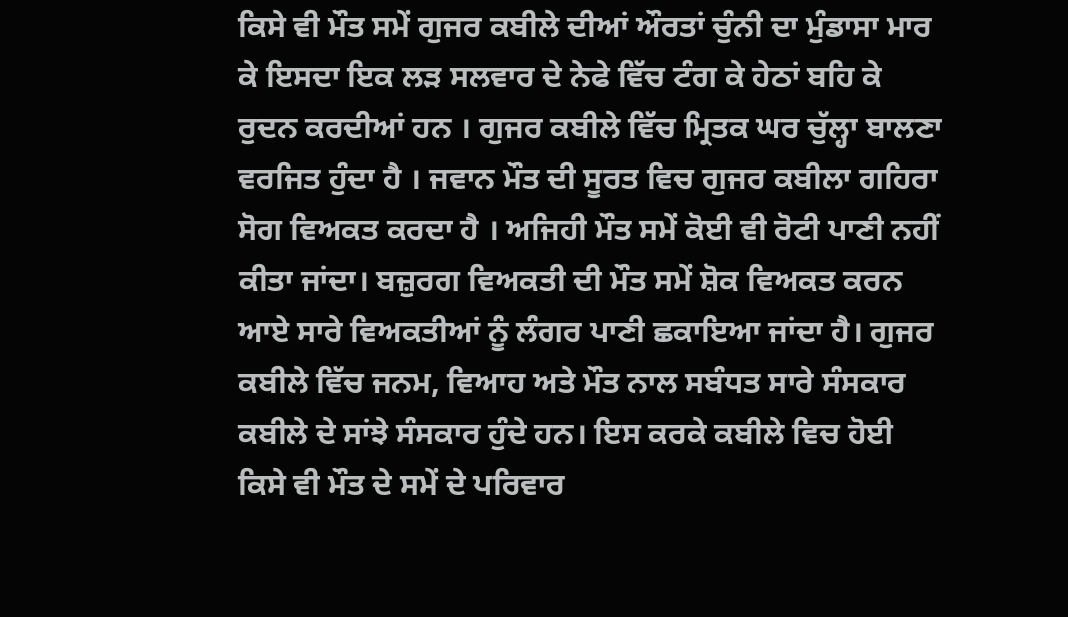ਕਿਸੇ ਵੀ ਮੌਤ ਸਮੇਂ ਗੁਜਰ ਕਬੀਲੇ ਦੀਆਂ ਔਰਤਾਂ ਚੁੰਨੀ ਦਾ ਮੁੰਡਾਸਾ ਮਾਰ ਕੇ ਇਸਦਾ ਇਕ ਲੜ ਸਲਵਾਰ ਦੇ ਨੇਫੇ ਵਿੱਚ ਟੰਗ ਕੇ ਹੇਠਾਂ ਬਹਿ ਕੇ ਰੁਦਨ ਕਰਦੀਆਂ ਹਨ । ਗੁਜਰ ਕਬੀਲੇ ਵਿੱਚ ਮ੍ਰਿਤਕ ਘਰ ਚੁੱਲ੍ਹਾ ਬਾਲਣਾ ਵਰਜਿਤ ਹੁੰਦਾ ਹੈ । ਜਵਾਨ ਮੌਤ ਦੀ ਸੂਰਤ ਵਿਚ ਗੁਜਰ ਕਬੀਲਾ ਗਹਿਰਾ ਸੋਗ ਵਿਅਕਤ ਕਰਦਾ ਹੈ । ਅਜਿਹੀ ਮੌਤ ਸਮੇਂ ਕੋਈ ਵੀ ਰੋਟੀ ਪਾਣੀ ਨਹੀਂ ਕੀਤਾ ਜਾਂਦਾ। ਬਜ਼ੁਰਗ ਵਿਅਕਤੀ ਦੀ ਮੌਤ ਸਮੇਂ ਸ਼ੋਕ ਵਿਅਕਤ ਕਰਨ ਆਏ ਸਾਰੇ ਵਿਅਕਤੀਆਂ ਨੂੰ ਲੰਗਰ ਪਾਣੀ ਛਕਾਇਆ ਜਾਂਦਾ ਹੈ। ਗੁਜਰ ਕਬੀਲੇ ਵਿੱਚ ਜਨਮ, ਵਿਆਹ ਅਤੇ ਮੌਤ ਨਾਲ ਸਬੰਧਤ ਸਾਰੇ ਸੰਸਕਾਰ ਕਬੀਲੇ ਦੇ ਸਾਂਝੇ ਸੰਸਕਾਰ ਹੁੰਦੇ ਹਨ। ਇਸ ਕਰਕੇ ਕਬੀਲੇ ਵਿਚ ਹੋਈ ਕਿਸੇ ਵੀ ਮੌਤ ਦੇ ਸਮੇਂ ਦੇ ਪਰਿਵਾਰ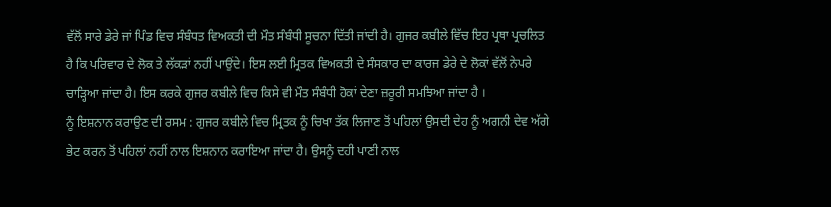ਵੱਲੋਂ ਸਾਰੇ ਡੇਰੇ ਜਾਂ ਪਿੰਡ ਵਿਚ ਸੰਬੰਧਤ ਵਿਅਕਤੀ ਦੀ ਮੌਤ ਸੰਬੰਧੀ ਸੂਚਨਾ ਦਿੱਤੀ ਜਾਂਦੀ ਹੈ। ਗੁਜਰ ਕਬੀਲੇ ਵਿੱਚ ਇਹ ਪ੍ਰਥਾ ਪ੍ਰਚਲਿਤ ਹੈ ਕਿ ਪਰਿਵਾਰ ਦੇ ਲੋਕ ਤੇ ਲੱਕੜਾਂ ਨਹੀਂ ਪਾਉਂਦੇ। ਇਸ ਲਈ ਮ੍ਰਿਤਕ ਵਿਅਕਤੀ ਦੇ ਸੰਸਕਾਰ ਦਾ ਕਾਰਜ ਡੇਰੇ ਦੇ ਲੋਕਾਂ ਵੱਲੋਂ ਨੇਪਰੇ ਚਾੜ੍ਹਿਆ ਜਾਂਦਾ ਹੈ। ਇਸ ਕਰਕੇ ਗੁਜਰ ਕਬੀਲੇ ਵਿਚ ਕਿਸੇ ਵੀ ਮੌਤ ਸੰਬੰਧੀ ਹੋਕਾਂ ਦੇਣਾ ਜ਼ਰੂਰੀ ਸਮਝਿਆ ਜਾਂਦਾ ਹੈ ।
ਨੂੰ ਇਸ਼ਨਾਨ ਕਰਾਉਣ ਦੀ ਰਸਮ : ਗੁਜਰ ਕਬੀਲੇ ਵਿਚ ਮ੍ਰਿਤਕ ਨੂੰ ਚਿਖਾ ਤੱਕ ਲਿਜਾਣ ਤੋਂ ਪਹਿਲਾਂ ਉਸਦੀ ਦੇਹ ਨੂੰ ਅਗਨੀ ਦੇਵ ਅੱਗੇ ਭੇਟ ਕਰਨ ਤੋਂ ਪਹਿਲਾਂ ਨਹੀਂ ਨਾਲ ਇਸ਼ਨਾਨ ਕਰਾਇਆ ਜਾਂਦਾ ਹੈ। ਉਸਨੂੰ ਦਹੀ ਪਾਣੀ ਨਾਲ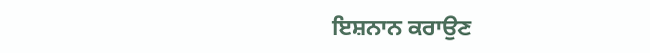ਇਸ਼ਨਾਨ ਕਰਾਉਣ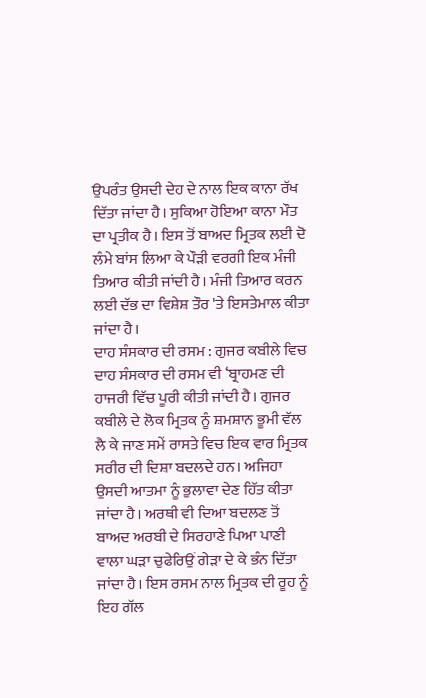ਉਪਰੰਤ ਉਸਦੀ ਦੇਹ ਦੇ ਨਾਲ ਇਕ ਕਾਨਾ ਰੱਖ ਦਿੱਤਾ ਜਾਂਦਾ ਹੈ। ਸੁਕਿਆ ਹੋਇਆ ਕਾਨਾ ਮੌਤ ਦਾ ਪ੍ਰਤੀਕ ਹੈ। ਇਸ ਤੋਂ ਬਾਅਦ ਮ੍ਰਿਤਕ ਲਈ ਦੋ ਲੰਮੇ ਬਾਂਸ ਲਿਆ ਕੇ ਪੌੜੀ ਵਰਗੀ ਇਕ ਮੰਜੀ ਤਿਆਰ ਕੀਤੀ ਜਾਂਦੀ ਹੈ। ਮੰਜੀ ਤਿਆਰ ਕਰਨ ਲਈ ਦੱਭ ਦਾ ਵਿਸ਼ੇਸ਼ ਤੌਰ 'ਤੇ ਇਸਤੇਮਾਲ ਕੀਤਾ ਜਾਂਦਾ ਹੈ।
ਦਾਹ ਸੰਸਕਾਰ ਦੀ ਰਸਮ : ਗੁਜਰ ਕਬੀਲੇ ਵਿਚ ਦਾਹ ਸੰਸਕਾਰ ਦੀ ਰਸਮ ਵੀ ‘ਬ੍ਰਾਹਮਣ ਦੀ ਹਾਜਰੀ ਵਿੱਚ ਪੂਰੀ ਕੀਤੀ ਜਾਂਦੀ ਹੈ। ਗੁਜਰ ਕਬੀਲੇ ਦੇ ਲੋਕ ਮ੍ਰਿਤਕ ਨੂੰ ਸ਼ਮਸ਼ਾਨ ਭੂਮੀ ਵੱਲ ਲੈ ਕੇ ਜਾਣ ਸਮੇਂ ਰਾਸਤੇ ਵਿਚ ਇਕ ਵਾਰ ਮ੍ਰਿਤਕ ਸਰੀਰ ਦੀ ਦਿਸ਼ਾ ਬਦਲਦੇ ਹਨ। ਅਜਿਹਾ ਉਸਦੀ ਆਤਮਾ ਨੂੰ ਭੁਲਾਵਾ ਦੇਣ ਹਿੱਤ ਕੀਤਾ ਜਾਂਦਾ ਹੈ। ਅਰਥੀ ਵੀ ਦਿਆ ਬਦਲਣ ਤੋਂ ਬਾਅਦ ਅਰਬੀ ਦੇ ਸਿਰਹਾਣੇ ਪਿਆ ਪਾਣੀ ਵਾਲਾ ਘੜਾ ਚੁਫੇਰਿਉਂ ਗੇੜਾ ਦੇ ਕੇ ਭੰਨ ਦਿੱਤਾ ਜਾਂਦਾ ਹੈ। ਇਸ ਰਸਮ ਨਾਲ ਮ੍ਰਿਤਕ ਦੀ ਰੂਹ ਨੂੰ ਇਹ ਗੱਲ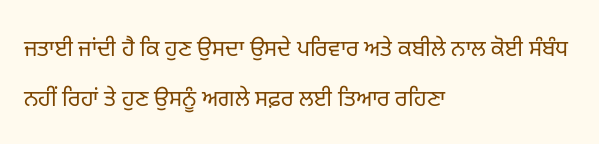ਜਤਾਈ ਜਾਂਦੀ ਹੈ ਕਿ ਹੁਣ ਉਸਦਾ ਉਸਦੇ ਪਰਿਵਾਰ ਅਤੇ ਕਬੀਲੇ ਨਾਲ ਕੋਈ ਸੰਬੰਧ ਨਹੀਂ ਰਿਹਾਂ ਤੇ ਹੁਣ ਉਸਨੂੰ ਅਗਲੇ ਸਫ਼ਰ ਲਈ ਤਿਆਰ ਰਹਿਣਾ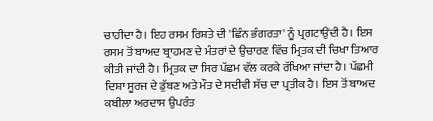ਚਾਹੀਦਾ ਹੈ। ਇਹ ਰਸਮ ਰਿਸ਼ਤੇ ਦੀ 'ਛਿੰਨ ਭੰਗਰਤਾ' ਨੂੰ ਪ੍ਰਗਟਾਉਂਦੀ ਹੈ। ਇਸ ਰਸਮ ਤੋਂ ਬਾਅਦ ਬ੍ਰਾਹਮਣ ਦੇ ਮੰਤਰਾਂ ਦੇ ਉਚਾਰਣ ਵਿੱਚ ਮ੍ਰਿਤਕ ਦੀ ਚਿਖਾ ਤਿਆਰ ਕੀਤੀ ਜਾਂਦੀ ਹੈ। ਮ੍ਰਿਤਕ ਦਾ ਸਿਰ ਪੱਛਮ ਵੱਲ ਕਰਕੇ ਰੱਖਿਆ ਜਾਂਦਾ ਹੈ। ਪੱਛਮੀ ਦਿਸ਼ਾ ਸੂਰਜ ਦੇ ਡੁੱਬਣ ਅਤੇ ਮੌਤ ਦੇ ਸਦੀਵੀ ਸੱਚ ਦਾ ਪ੍ਰਤੀਕ ਹੈ। ਇਸ ਤੋਂ ਬਾਅਦ ਕਬੀਲਾ ਅਰਦਾਸ ਉਪਰੰਤ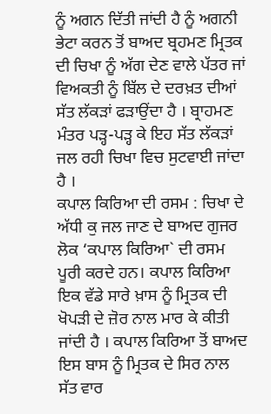ਨੂੰ ਅਗਨ ਦਿੱਤੀ ਜਾਂਦੀ ਹੈ ਨੂੰ ਅਗਨੀ ਭੇਟਾ ਕਰਨ ਤੋਂ ਬਾਅਦ ਬ੍ਰਹਮਣ ਮ੍ਰਿਤਕ ਦੀ ਚਿਖਾ ਨੂੰ ਅੱਗ ਦੇਣ ਵਾਲੇ ਪੱਤਰ ਜਾਂ ਵਿਅਕਤੀ ਨੂੰ ਬਿੱਲ ਦੇ ਦਰਖ਼ਤ ਦੀਆਂ ਸੱਤ ਲੱਕੜਾਂ ਫੜਾਉਂਦਾ ਹੈ । ਬ੍ਰਾਹਮਣ ਮੰਤਰ ਪੜ੍ਹ-ਪੜ੍ਹ ਕੇ ਇਹ ਸੱਤ ਲੱਕੜਾਂ ਜਲ ਰਹੀ ਚਿਖਾ ਵਿਚ ਸੁਟਵਾਈ ਜਾਂਦਾ ਹੈ ।
ਕਪਾਲ ਕਿਰਿਆ ਦੀ ਰਸਮ : ਚਿਖਾ ਦੇ ਅੱਧੀ ਕੁ ਜਲ ਜਾਣ ਦੇ ਬਾਅਦ ਗੁਜਰ ਲੋਕ ‘ਕਪਾਲ ਕਿਰਿਆ` ਦੀ ਰਸਮ ਪੂਰੀ ਕਰਦੇ ਹਨ। ਕਪਾਲ ਕਿਰਿਆ ਇਕ ਵੱਡੇ ਸਾਰੇ ਖ਼ਾਸ ਨੂੰ ਮ੍ਰਿਤਕ ਦੀ ਖੋਪੜੀ ਦੇ ਜ਼ੋਰ ਨਾਲ ਮਾਰ ਕੇ ਕੀਤੀ ਜਾਂਦੀ ਹੈ । ਕਪਾਲ ਕਿਰਿਆ ਤੋਂ ਬਾਅਦ ਇਸ ਬਾਸ ਨੂੰ ਮ੍ਰਿਤਕ ਦੇ ਸਿਰ ਨਾਲ ਸੱਤ ਵਾਰ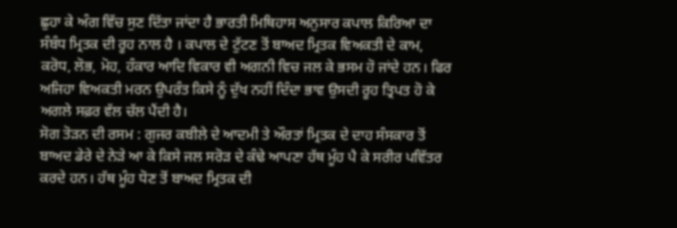ਛੁਹਾ ਕੇ ਅੰਗ ਵਿੱਚ ਸੁਣ ਦਿੱਤਾ ਜਾਂਦਾ ਹੈ ਭਾਰਤੀ ਮਿਥਿਹਾਸ ਅਨੁਸਾਰ ਕਪਾਲ ਕਿਰਿਆ ਦਾ ਸੰਬੰਧ ਮ੍ਰਿਤਕ ਦੀ ਰੂਹ ਨਾਲ ਹੈ । ਕਪਾਲ ਦੇ ਟੁੱਟਣ ਤੋਂ ਬਾਅਦ ਮ੍ਰਿਤਕ ਵਿਅਕਤੀ ਦੇ ਕਾਮ, ਕਰੋਧ, ਲੋਭ, ਮੋਹ, ਹੰਕਾਰ ਆਦਿ ਵਿਕਾਰ ਵੀ ਅਗਨੀ ਵਿਚ ਜਲ ਕੇ ਭਸਮ ਹੋ ਜਾਂਦੇ ਹਨ। ਫਿਰ ਅਜਿਹਾ ਵਿਅਕਤੀ ਮਰਨ ਉਪਰੰਤ ਕਿਸੇ ਨੂੰ ਦੁੱਖ ਨਹੀਂ ਦਿੰਦਾ ਭਾਵ ਉਸਦੀ ਰੂਹ ਤ੍ਰਿਪਤ ਹੋ ਕੇ ਅਗਲੇ ਸਫ਼ਰ ਵੱਲ ਚੱਲ ਪੈਂਦੀ ਹੈ।
ਸੋਗ ਤੋੜਨ ਦੀ ਰਸਮ : ਗੁਜਰ ਕਬੀਲੇ ਦੇ ਆਦਮੀ ਤੇ ਔਰਤਾਂ ਮ੍ਰਿਤਕ ਦੇ ਦਾਹ ਸੰਸਕਾਰ ਤੋਂ ਬਾਅਦ ਡੇਰੇ ਦੇ ਨੇੜੇ ਆ ਕੇ ਕਿਸੇ ਜਲ ਸਰੋੜ ਦੇ ਕੰਢੇ ਆਪਣਾ ਹੱਥ ਮੂੰਹ ਪੈ ਕੇ ਸਰੀਰ ਪਵਿੱਤਰ ਕਰਦੇ ਹਨ। ਹੱਥ ਮੂੰਹ ਧੋਣ ਤੋਂ ਬਾਅਦ ਮ੍ਰਿਤਕ ਦੀ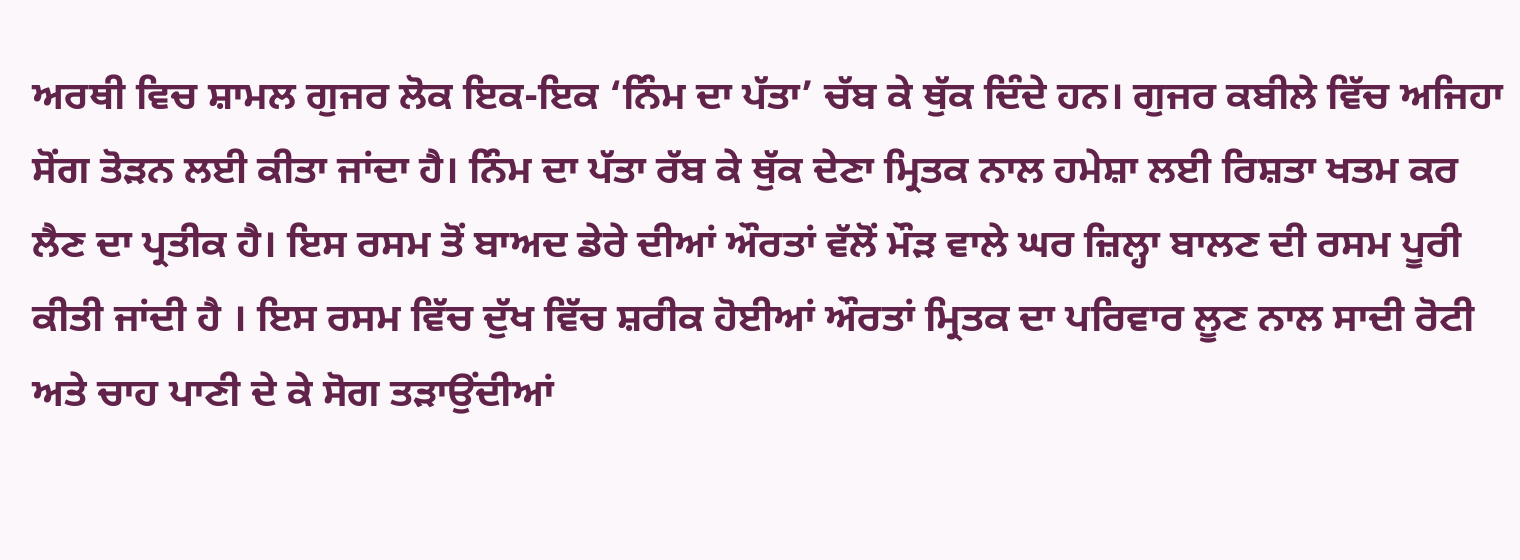ਅਰਥੀ ਵਿਚ ਸ਼ਾਮਲ ਗੁਜਰ ਲੋਕ ਇਕ-ਇਕ ‘ਨਿੰਮ ਦਾ ਪੱਤਾ’ ਚੱਬ ਕੇ ਥੁੱਕ ਦਿੰਦੇ ਹਨ। ਗੁਜਰ ਕਬੀਲੇ ਵਿੱਚ ਅਜਿਹਾ ਸੋਂਗ ਤੋੜਨ ਲਈ ਕੀਤਾ ਜਾਂਦਾ ਹੈ। ਨਿੰਮ ਦਾ ਪੱਤਾ ਰੱਬ ਕੇ ਥੁੱਕ ਦੇਣਾ ਮ੍ਰਿਤਕ ਨਾਲ ਹਮੇਸ਼ਾ ਲਈ ਰਿਸ਼ਤਾ ਖਤਮ ਕਰ ਲੈਣ ਦਾ ਪ੍ਰਤੀਕ ਹੈ। ਇਸ ਰਸਮ ਤੋਂ ਬਾਅਦ ਡੇਰੇ ਦੀਆਂ ਔਰਤਾਂ ਵੱਲੋਂ ਮੌੜ ਵਾਲੇ ਘਰ ਜ਼ਿਲ੍ਹਾ ਬਾਲਣ ਦੀ ਰਸਮ ਪੂਰੀ ਕੀਤੀ ਜਾਂਦੀ ਹੈ । ਇਸ ਰਸਮ ਵਿੱਚ ਦੁੱਖ ਵਿੱਚ ਸ਼ਰੀਕ ਹੋਈਆਂ ਔਰਤਾਂ ਮ੍ਰਿਤਕ ਦਾ ਪਰਿਵਾਰ ਲੂਣ ਨਾਲ ਸਾਦੀ ਰੋਟੀ ਅਤੇ ਚਾਹ ਪਾਣੀ ਦੇ ਕੇ ਸੋਗ ਤੜਾਉਂਦੀਆਂ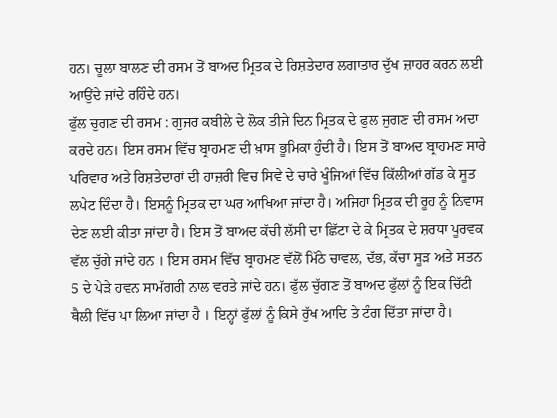ਹਨ। ਚੂਲਾ ਬਾਲਣ ਦੀ ਰਸਮ ਤੋਂ ਬਾਅਦ ਮ੍ਰਿਤਕ ਦੇ ਰਿਸ਼ਤੇਦਾਰ ਲਗਾਤਾਰ ਦੁੱਖ ਜ਼ਾਹਰ ਕਰਨ ਲਈ ਆਉਂਦੇ ਜਾਂਦੇ ਰਹਿੰਦੇ ਹਨ।
ਫੁੱਲ ਚੁਗਣ ਦੀ ਰਸਮ : ਗੁਜਰ ਕਬੀਲੇ ਦੇ ਲੋਕ ਤੀਜੇ ਦਿਨ ਮ੍ਰਿਤਕ ਦੇ ਫੁਲ ਜੁਗਣ ਦੀ ਰਸਮ ਅਦਾ ਕਰਦੇ ਹਨ। ਇਸ ਰਸਮ ਵਿੱਚ ਬ੍ਰਾਹਮਣ ਦੀ ਖ਼ਾਸ ਭੂਮਿਕਾ ਹੁੰਦੀ ਹੈ। ਇਸ ਤੋਂ ਬਾਅਦ ਬ੍ਰਾਹਮਣ ਸਾਰੇ ਪਰਿਵਾਰ ਅਤੇ ਰਿਸ਼ਤੇਦਾਰਾਂ ਦੀ ਹਾਜ਼ਰੀ ਵਿਚ ਸਿਵੇ ਦੇ ਚਾਰੇ ਖੂੰਜਿਆਂ ਵਿੱਚ ਕਿੱਲੀਆਂ ਗੱਡ ਕੇ ਸੂਤ ਲਪੇਟ ਦਿੰਦਾ ਹੈ। ਇਸਨੂੰ ਮ੍ਰਿਤਕ ਦਾ ਘਰ ਆਖਿਆ ਜਾਂਦਾ ਹੈ। ਅਜਿਹਾ ਮ੍ਰਿਤਕ ਦੀ ਰੂਹ ਨੂੰ ਨਿਵਾਸ ਦੇਣ ਲਈ ਕੀਤਾ ਜਾਂਦਾ ਹੈ। ਇਸ ਤੋਂ ਬਾਅਦ ਕੱਚੀ ਲੱਸੀ ਦਾ ਛਿੱਟਾ ਦੇ ਕੇ ਮ੍ਰਿਤਕ ਦੇ ਸ਼ਰਧਾ ਪੂਰਵਕ ਵੱਲ ਚੁੱਗੇ ਜਾਂਦੇ ਹਨ । ਇਸ ਰਸਮ ਵਿੱਚ ਬ੍ਰਾਹਮਣ ਵੱਲੋਂ ਮਿੱਠੇ ਚਾਵਲ, ਦੱਭ, ਕੱਚਾ ਸੂੜ ਅਤੇ ਸਤਨ 5 ਦੇ ਪੇੜੇ ਹਵਨ ਸਾਮੱਗਰੀ ਨਾਲ ਵਰਤੇ ਜਾਂਦੇ ਹਨ। ਫੁੱਲ ਚੁੱਗਣ ਤੋਂ ਬਾਅਦ ਫੁੱਲਾਂ ਨੂੰ ਇਕ ਚਿੱਟੀ ਥੈਲੀ ਵਿੱਚ ਪਾ ਲਿਆ ਜਾਂਦਾ ਹੈ । ਇਨ੍ਹਾਂ ਫੁੱਲਾਂ ਨੂੰ ਕਿਸੇ ਰੁੱਖ ਆਦਿ ਤੇ ਟੰਗ ਦਿੱਤਾ ਜਾਂਦਾ ਹੈ।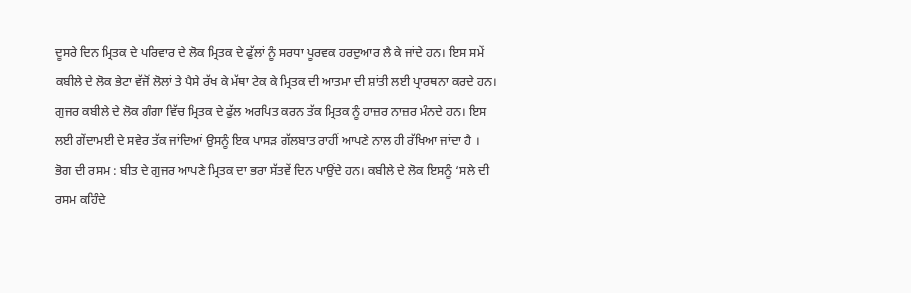ਦੂਸਰੇ ਦਿਨ ਮ੍ਰਿਤਕ ਦੇ ਪਰਿਵਾਰ ਦੇ ਲੋਕ ਮ੍ਰਿਤਕ ਦੇ ਫੁੱਲਾਂ ਨੂੰ ਸਰਧਾ ਪੂਰਵਕ ਹਰਦੁਆਰ ਲੈ ਕੇ ਜਾਂਦੇ ਹਨ। ਇਸ ਸਮੇਂ ਕਬੀਲੇ ਦੇ ਲੋਕ ਭੇਟਾ ਵੱਜੋਂ ਲੋਲਾਂ ਤੇ ਪੈਸੇ ਰੱਖ ਕੇ ਮੱਥਾ ਟੇਕ ਕੇ ਮ੍ਰਿਤਕ ਦੀ ਆਤਮਾ ਦੀ ਸ਼ਾਂਤੀ ਲਈ ਪ੍ਰਾਰਥਨਾ ਕਰਦੇ ਹਨ। ਗੁਜਰ ਕਬੀਲੇ ਦੇ ਲੋਕ ਗੰਗਾ ਵਿੱਚ ਮ੍ਰਿਤਕ ਦੇ ਫੁੱਲ ਅਰਪਿਤ ਕਰਨ ਤੱਕ ਮ੍ਰਿਤਕ ਨੂੰ ਹਾਜ਼ਰ ਨਾਜ਼ਰ ਮੰਨਦੇ ਹਨ। ਇਸ ਲਈ ਗੇਂਦਾਮਈ ਦੇ ਸਵੇਰ ਤੱਕ ਜਾਂਦਿਆਂ ਉਸਨੂੰ ਇਕ ਪਾਸੜ ਗੱਲਬਾਤ ਰਾਹੀਂ ਆਪਣੇ ਨਾਲ ਹੀ ਰੱਖਿਆ ਜਾਂਦਾ ਹੈ ।
ਭੋਗ ਦੀ ਰਸਮ : ਬੀਤ ਦੇ ਗੁਜਰ ਆਪਣੇ ਮ੍ਰਿਤਕ ਦਾ ਭਰਾ ਸੱਤਵੇਂ ਦਿਨ ਪਾਉਂਦੇ ਹਨ। ਕਬੀਲੇ ਦੇ ਲੋਕ ਇਸਨੂੰ ‘ਸਲੇ ਦੀ ਰਸਮ ਕਹਿੰਦੇ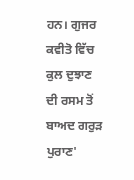ਹਨ। ਗੁਜਰ ਕਵੀਤੋ ਵਿੱਚ ਕੁਲ ਦੁਝਾਣ ਦੀ ਰਸਮ ਤੋਂ ਬਾਅਦ ਗਰੁੜ ਪੁਰਾਣ'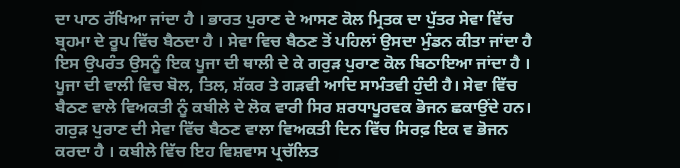ਦਾ ਪਾਠ ਰੱਖਿਆ ਜਾਂਦਾ ਹੈ । ਭਾਰਤ ਪੁਰਾਣ ਦੇ ਆਸਣ ਕੋਲ ਮ੍ਰਿਤਕ ਦਾ ਪੁੱਤਰ ਸੇਵਾ ਵਿੱਚ ਬ੍ਰਹਮਾ ਦੇ ਰੂਪ ਵਿੱਚ ਬੈਠਦਾ ਹੈ । ਸੇਵਾ ਵਿਚ ਬੈਠਣ ਤੋਂ ਪਹਿਲਾਂ ਉਸਦਾ ਮੁੰਡਨ ਕੀਤਾ ਜਾਂਦਾ ਹੈ ਇਸ ਉਪਰੰਤ ਉਸਨੂੰ ਇਕ ਪੂਜਾ ਦੀ ਥਾਲੀ ਦੇ ਕੇ ਗਰੁੜ ਪੁਰਾਣ ਕੋਲ ਬਿਠਾਇਆ ਜਾਂਦਾ ਹੈ । ਪੂਜਾ ਦੀ ਵਾਲੀ ਵਿਚ ਬੋਲ, ਤਿਲ, ਸ਼ੱਕਰ ਤੇ ਗੜਵੀ ਆਦਿ ਸਾਮੰਤਵੀ ਹੁੰਦੀ ਹੈ। ਸੇਵਾ ਵਿੱਚ ਬੈਠਣ ਵਾਲੇ ਵਿਅਕਤੀ ਨੂੰ ਕਬੀਲੇ ਦੇ ਲੋਕ ਵਾਰੀ ਸਿਰ ਸ਼ਰਧਾਪੂਰਵਕ ਭੋਜਨ ਛਕਾਉਂਦੇ ਹਨ। ਗਰੁੜ ਪੁਰਾਣ ਦੀ ਸੇਵਾ ਵਿੱਚ ਬੈਠਣ ਵਾਲਾ ਵਿਅਕਤੀ ਦਿਨ ਵਿੱਚ ਸਿਰਫ਼ ਇਕ ਵ ਭੋਜਨ ਕਰਦਾ ਹੈ । ਕਬੀਲੇ ਵਿੱਚ ਇਹ ਵਿਸ਼ਵਾਸ ਪ੍ਰਚੱਲਿਤ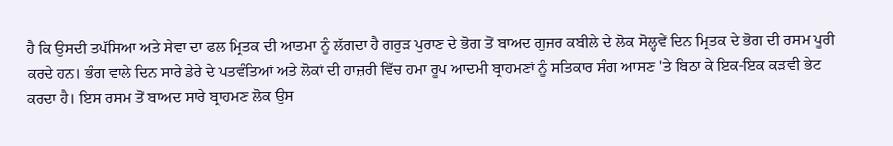ਹੈ ਕਿ ਉਸਦੀ ਤਪੱਸਿਆ ਅਤੇ ਸੇਵਾ ਦਾ ਫਲ ਮ੍ਰਿਤਕ ਦੀ ਆਤਮਾ ਨੂੰ ਲੱਗਦਾ ਹੈ ਗਰੁੜ ਪੁਰਾਣ ਦੇ ਭੋਗ ਤੋਂ ਬਾਅਦ ਗੁਜਰ ਕਬੀਲੇ ਦੇ ਲੋਕ ਸੋਲ੍ਹਵੇਂ ਦਿਨ ਮ੍ਰਿਤਕ ਦੇ ਭੋਗ ਦੀ ਰਸਮ ਪੂਰੀ ਕਰਦੇ ਹਨ। ਭੰਗ ਵਾਲੇ ਦਿਨ ਸਾਰੇ ਡੇਰੇ ਦੇ ਪਤਵੰਤਿਆਂ ਅਤੇ ਲੋਕਾਂ ਦੀ ਹਾਜ਼ਰੀ ਵਿੱਚ ਹਮਾ ਰੂਪ ਆਦਮੀ ਬ੍ਰਾਹਮਣਾਂ ਨੂੰ ਸਤਿਕਾਰ ਸੰਗ ਆਸਣ 'ਤੇ ਬਿਠਾ ਕੇ ਇਕ-ਇਕ ਕੜਵੀ ਭੇਟ ਕਰਦਾ ਹੈ। ਇਸ ਰਸਮ ਤੋਂ ਬਾਅਦ ਸਾਰੇ ਬ੍ਰਾਹਮਣ ਲੋਕ ਉਸ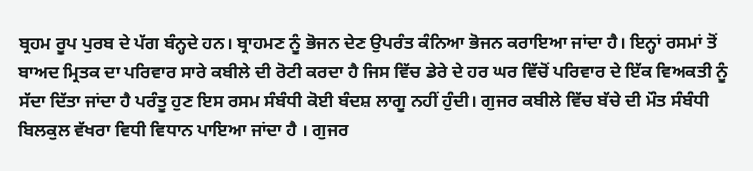ਬ੍ਰਹਮ ਰੂਪ ਪੁਰਬ ਦੇ ਪੱਗ ਬੰਨ੍ਹਦੇ ਹਨ। ਬ੍ਰਾਹਮਣ ਨੂੰ ਭੋਜਨ ਦੇਣ ਉਪਰੰਤ ਕੰਨਿਆ ਭੋਜਨ ਕਰਾਇਆ ਜਾਂਦਾ ਹੈ। ਇਨ੍ਹਾਂ ਰਸਮਾਂ ਤੋਂ ਬਾਅਦ ਮ੍ਰਿਤਕ ਦਾ ਪਰਿਵਾਰ ਸਾਰੇ ਕਬੀਲੇ ਦੀ ਰੋਟੀ ਕਰਦਾ ਹੈ ਜਿਸ ਵਿੱਚ ਡੇਰੇ ਦੇ ਹਰ ਘਰ ਵਿੱਚੋਂ ਪਰਿਵਾਰ ਦੇ ਇੱਕ ਵਿਅਕਤੀ ਨੂੰ ਸੱਦਾ ਦਿੱਤਾ ਜਾਂਦਾ ਹੈ ਪਰੰਤੂ ਹੁਣ ਇਸ ਰਸਮ ਸੰਬੰਧੀ ਕੋਈ ਬੰਦਸ਼ ਲਾਗੂ ਨਹੀਂ ਹੁੰਦੀ। ਗੁਜਰ ਕਬੀਲੇ ਵਿੱਚ ਬੱਚੇ ਦੀ ਮੌਤ ਸੰਬੰਧੀ ਬਿਲਕੁਲ ਵੱਖਰਾ ਵਿਧੀ ਵਿਧਾਨ ਪਾਇਆ ਜਾਂਦਾ ਹੈ । ਗੁਜਰ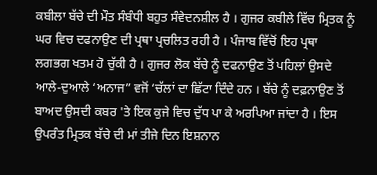ਕਬੀਲਾ ਬੱਚੇ ਦੀ ਮੌਤ ਸੰਬੰਧੀ ਬਹੁਤ ਸੰਵੇਦਨਸ਼ੀਲ ਹੈ । ਗੁਜਰ ਕਬੀਲੇ ਵਿੱਚ ਮ੍ਰਿਤਕ ਨੂੰ ਘਰ ਵਿਚ ਦਫਨਾਉਣ ਦੀ ਪ੍ਰਥਾ ਪ੍ਰਚਲਿਤ ਰਹੀ ਹੈ । ਪੰਜਾਬ ਵਿੱਚੋਂ ਇਹ ਪ੍ਰਥਾ ਲਗਭਗ ਖਤਮ ਹੋ ਚੁੱਕੀ ਹੈ । ਗੁਜਰ ਲੋਕ ਬੱਚੇ ਨੂੰ ਦਫਨਾਉਣ ਤੋਂ ਪਹਿਲਾਂ ਉਸਦੇ ਆਲੇ-ਦੁਆਲੇ ‘ਅਨਾਜ” ਵਜੋਂ ‘ਚੱਲਾਂ ਦਾ ਛਿੱਟਾ ਦਿੰਦੇ ਹਨ । ਬੱਚੇ ਨੂੰ ਦਫ਼ਨਾਉਣ ਤੋਂ ਬਾਅਦ ਉਸਦੀ ਕਬਰ 'ਤੇ ਇਕ ਕੁਜੇ ਵਿਚ ਦੁੱਧ ਪਾ ਕੇ ਅਰਪਿਆ ਜਾਂਦਾ ਹੈ । ਇਸ ਉਪਰੰਤ ਮ੍ਰਿਤਕ ਬੱਚੇ ਦੀ ਮਾਂ ਤੀਜੇ ਦਿਨ ਇਸ਼ਨਾਨ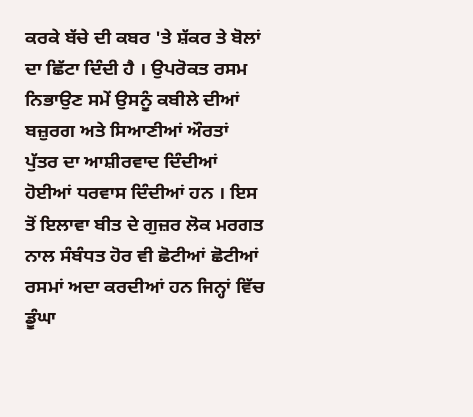ਕਰਕੇ ਬੱਚੇ ਦੀ ਕਬਰ 'ਤੇ ਸ਼ੱਕਰ ਤੇ ਬੋਲਾਂ ਦਾ ਛਿੱਟਾ ਦਿੰਦੀ ਹੈ । ਉਪਰੋਕਤ ਰਸਮ ਨਿਭਾਉਣ ਸਮੇਂ ਉਸਨੂੰ ਕਬੀਲੇ ਦੀਆਂ ਬਜ਼ੁਰਗ ਅਤੇ ਸਿਆਣੀਆਂ ਔਰਤਾਂ ਪੁੱਤਰ ਦਾ ਆਸ਼ੀਰਵਾਦ ਦਿੰਦੀਆਂ ਹੋਈਆਂ ਧਰਵਾਸ ਦਿੰਦੀਆਂ ਹਨ । ਇਸ ਤੋਂ ਇਲਾਵਾ ਬੀਤ ਦੇ ਗੁਜ਼ਰ ਲੋਕ ਮਰਗਤ ਨਾਲ ਸੰਬੰਧਤ ਹੋਰ ਵੀ ਛੋਟੀਆਂ ਛੋਟੀਆਂ ਰਸਮਾਂ ਅਦਾ ਕਰਦੀਆਂ ਹਨ ਜਿਨ੍ਹਾਂ ਵਿੱਚ ਡੂੰਘਾ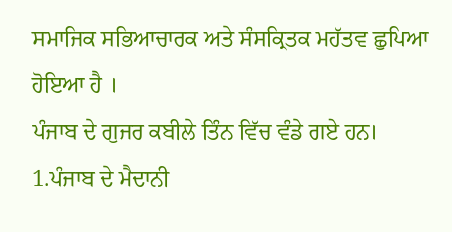ਸਮਾਜਿਕ ਸਭਿਆਚਾਰਕ ਅਤੇ ਸੰਸਕ੍ਰਿਤਕ ਮਹੱਤਵ ਛੁਪਿਆ ਹੋਇਆ ਹੈ ।
ਪੰਜਾਬ ਦੇ ਗੁਜਰ ਕਬੀਲੇ ਤਿੰਨ ਵਿੱਚ ਵੰਡੇ ਗਏ ਹਨ।
1.ਪੰਜਾਬ ਦੇ ਮੈਦਾਨੀ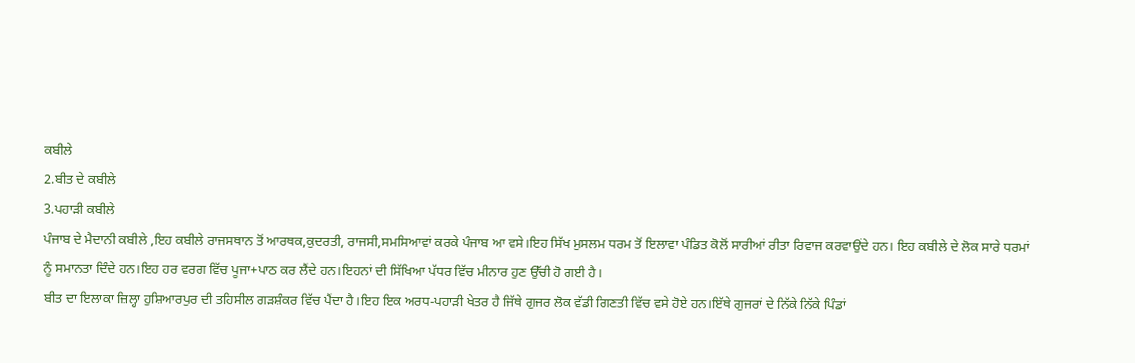ਕਬੀਲੇ
2.ਬੀਤ ਦੇ ਕਬੀਲੇ
3.ਪਹਾੜੀ ਕਬੀਲੇ
ਪੰਜਾਬ ਦੇ ਮੈਦਾਨੀ ਕਬੀਲੇ ,ਇਹ ਕਬੀਲੇ ਰਾਜਸਥਾਨ ਤੋਂ ਆਰਥਕ,ਕੁਦਰਤੀ, ਰਾਜਸੀ,ਸਮਸਿਆਵਾਂ ਕਰਕੇ ਪੰਜਾਬ ਆ ਵਸੇ।ਇਹ ਸਿੱਖ ਮੁਸਲਮ ਧਰਮ ਤੋਂ ਇਲਾਵਾ ਪੰਡਿਤ ਕੋਲੋਂ ਸਾਰੀਆਂ ਰੀਤਾ ਰਿਵਾਜ ਕਰਵਾਉਂਦੇ ਹਨ। ਇਹ ਕਬੀਲੇ ਦੇ ਲੋਕ ਸਾਰੇ ਧਰਮਾਂ ਨੂੰ ਸਮਾਨਤਾ ਦਿੰਦੇ ਹਨ।ਇਹ ਹਰ ਵਰਗ ਵਿੱਚ ਪੂਜਾ+ਪਾਠ ਕਰ ਲੈਂਦੇ ਹਨ।ਇਹਨਾਂ ਦੀ ਸਿੱਖਿਆ ਪੱਧਰ ਵਿੱਚ ਮੀਨਾਰ ਹੁਣ ਉੱਚੀ ਹੋ ਗਈ ਹੈ।
ਬੀਤ ਦਾ ਇਲਾਕਾ ਜ਼ਿਲ੍ਹਾ ਹੁਸ਼ਿਆਰਪੁਰ ਦੀ ਤਹਿਸੀਲ ਗੜਸ਼ੰਕਰ ਵਿੱਚ ਪੈਂਦਾ ਹੈ।ਇਹ ਇਕ ਅਰਧ-ਪਹਾੜੀ ਖੇਤਰ ਹੈ ਜਿੱਥੇ ਗੁਜਰ ਲੋਕ ਵੱਡੀ ਗਿਣਤੀ ਵਿੱਚ ਵਸੇ ਹੋਏ ਹਨ।ਇੱਥੇ ਗੁਜਰਾਂ ਦੇ ਨਿੱਕੇ ਨਿੱਕੇ ਪਿੰਡਾਂ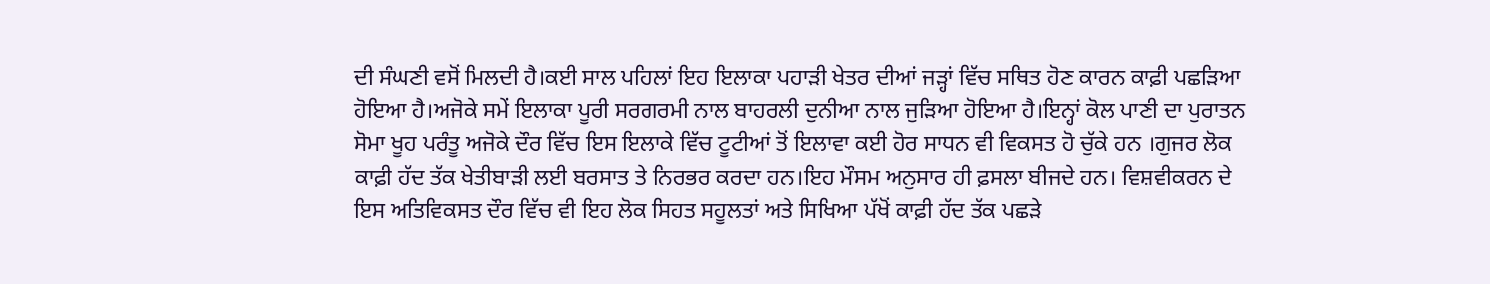ਦੀ ਸੰਘਣੀ ਵਸੋਂ ਮਿਲਦੀ ਹੈ।ਕਈ ਸਾਲ ਪਹਿਲਾਂ ਇਹ ਇਲਾਕਾ ਪਹਾੜੀ ਖੇਤਰ ਦੀਆਂ ਜੜ੍ਹਾਂ ਵਿੱਚ ਸਥਿਤ ਹੋਣ ਕਾਰਨ ਕਾਫ਼ੀ ਪਛੜਿਆ ਹੋਇਆ ਹੈ।ਅਜੋਕੇ ਸਮੇਂ ਇਲਾਕਾ ਪੂਰੀ ਸਰਗਰਮੀ ਨਾਲ ਬਾਹਰਲੀ ਦੁਨੀਆ ਨਾਲ ਜੁੜਿਆ ਹੋਇਆ ਹੈ।ਇਨ੍ਹਾਂ ਕੋਲ ਪਾਣੀ ਦਾ ਪੁਰਾਤਨ ਸੋਮਾ ਖੂਹ ਪਰੰਤੂ ਅਜੋਕੇ ਦੌਰ ਵਿੱਚ ਇਸ ਇਲਾਕੇ ਵਿੱਚ ਟੂਟੀਆਂ ਤੋਂ ਇਲਾਵਾ ਕਈ ਹੋਰ ਸਾਧਨ ਵੀ ਵਿਕਸਤ ਹੋ ਚੁੱਕੇ ਹਨ ।ਗੁਜਰ ਲੋਕ ਕਾਫ਼ੀ ਹੱਦ ਤੱਕ ਖੇਤੀਬਾੜੀ ਲਈ ਬਰਸਾਤ ਤੇ ਨਿਰਭਰ ਕਰਦਾ ਹਨ।ਇਹ ਮੌਸਮ ਅਨੁਸਾਰ ਹੀ ਫ਼ਸਲਾ ਬੀਜਦੇ ਹਨ। ਵਿਸ਼ਵੀਕਰਨ ਦੇ ਇਸ ਅਤਿਵਿਕਸਤ ਦੌਰ ਵਿੱਚ ਵੀ ਇਹ ਲੋਕ ਸਿਹਤ ਸਹੂਲਤਾਂ ਅਤੇ ਸਿਖਿਆ ਪੱਖੋਂ ਕਾਫ਼ੀ ਹੱਦ ਤੱਕ ਪਛੜੇ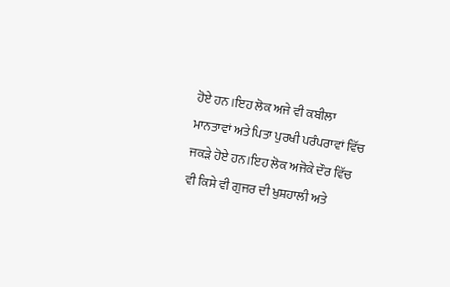ਹੋਏ ਹਨ ।ਇਹ ਲੋਕ ਅਜੇ ਵੀ ਕਬੀਲਾ ਮਾਨਤਾਵਾਂ ਅਤੇ ਪਿਤਾ ਪੁਰਖੀ ਪਰੰਪਰਾਵਾਂ ਵਿੱਚ ਜਕੜੇ ਹੋਏ ਹਨ।ਇਹ ਲੋਕ ਅਜੋਕੇ ਦੌਰ ਵਿੱਚ ਵੀ ਕਿਸੇ ਵੀ ਗੁਜਰ ਦੀ ਖੁਸ਼ਹਾਲੀ ਅਤੇ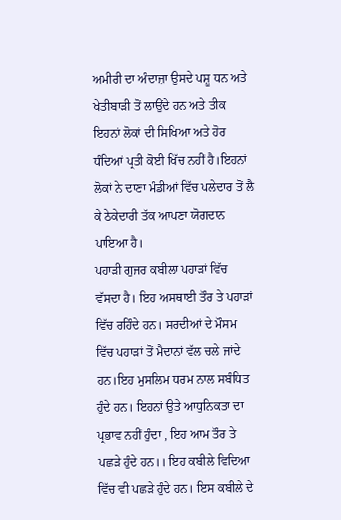ਅਮੀਰੀ ਦਾ ਅੰਦਾਜ਼ਾ ਉਸਦੇ ਪਸ਼ੂ ਧਨ ਅਤੇ ਖੇਤੀਬਾੜੀ ਤੋਂ ਲਾਉਂਦੇ ਹਨ ਅਤੇ ਤੀਕ ਇਹਨਾਂ ਲੋਕਾਂ ਦੀ ਸਿਖਿਆ ਅਤੇ ਹੋਰ ਧੰਦਿਆਂ ਪ੍ਰਤੀ ਕੋਈ ਖਿੱਚ ਨਹੀਂ ਹੈ।ਇਹਨਾਂ ਲੋਕਾਂ ਨੇ ਦਾਣਾ ਮੰਡੀਆਂ ਵਿੱਚ ਪਲੇਦਾਰ ਤੋਂ ਲੈ ਕੇ ਠੇਕੇਦਾਰੀ ਤੱਕ ਆਪਣਾ ਯੋਗਦਾਨ ਪਾਇਆ ਹੈ।
ਪਹਾੜੀ ਗੁਜਰ ਕਬੀਲਾ ਪਹਾੜਾਂ ਵਿੱਚ ਵੱਸਦਾ ਹੈ। ਇਹ ਅਸਥਾਈ ਤੌਰ ਤੇ ਪਹਾੜਾਂ ਵਿੱਚ ਰਹਿੰਦੇ ਹਨ। ਸਰਦੀਆਂ ਦੇ ਮੌਸਮ ਵਿੱਚ ਪਹਾੜਾਂ ਤੋਂ ਮੈਦਾਨਾਂ ਵੱਲ ਚਲੇ ਜਾਂਦੇ ਹਨ।ਇਹ ਮੁਸਲਿਮ ਧਰਮ ਨਾਲ ਸਬੰਧਿਤ ਹੁੰਦੇ ਹਨ। ਇਹਨਾਂ ਉਤੇ ਆਧੁਨਿਕਤਾ ਦਾ ਪ੍ਰਭਾਵ ਨਹੀਂ ਹੁੰਦਾ , ਇਹ ਆਮ ਤੌਰ ਤੇ ਪਛੜੇ ਹੁੰਦੇ ਹਨ।। ਇਹ ਕਬੀਲੇ ਵਿਦਿਆ ਵਿੱਚ ਵੀ ਪਛੜੇ ਹੁੰਦੇ ਹਨ। ਇਸ ਕਬੀਲੇ ਦੇ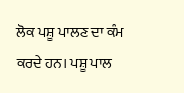ਲੋਕ ਪਸ਼ੂ ਪਾਲਣ ਦਾ ਕੰਮ ਕਰਦੇ ਹਨ। ਪਸ਼ੂ ਪਾਲ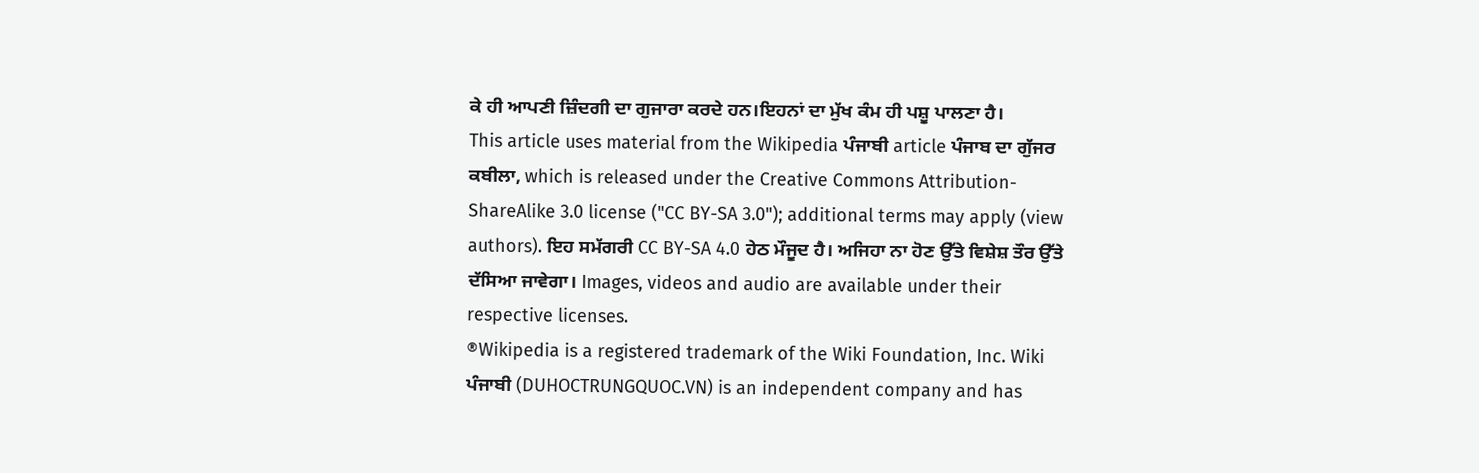ਕੇ ਹੀ ਆਪਣੀ ਜ਼ਿੰਦਗੀ ਦਾ ਗੁਜਾਰਾ ਕਰਦੇ ਹਨ।ਇਹਨਾਂ ਦਾ ਮੁੱਖ ਕੰਮ ਹੀ ਪਸ਼ੂ ਪਾਲਣਾ ਹੈ।
This article uses material from the Wikipedia ਪੰਜਾਬੀ article ਪੰਜਾਬ ਦਾ ਗੁੱਜਰ ਕਬੀਲਾ, which is released under the Creative Commons Attribution-ShareAlike 3.0 license ("CC BY-SA 3.0"); additional terms may apply (view authors). ਇਹ ਸਮੱਗਰੀ CC BY-SA 4.0 ਹੇਠ ਮੌਜੂਦ ਹੈ। ਅਜਿਹਾ ਨਾ ਹੋਣ ਉੱਤੇ ਵਿਸ਼ੇਸ਼ ਤੌਰ ਉੱਤੇ ਦੱਸਿਆ ਜਾਵੇਗਾ। Images, videos and audio are available under their respective licenses.
®Wikipedia is a registered trademark of the Wiki Foundation, Inc. Wiki ਪੰਜਾਬੀ (DUHOCTRUNGQUOC.VN) is an independent company and has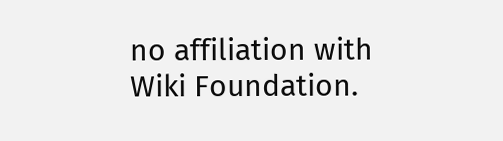no affiliation with Wiki Foundation.